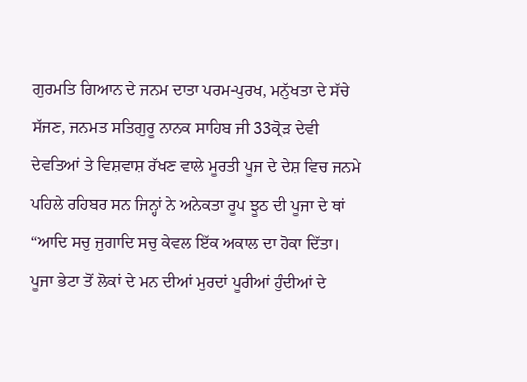ਗੁਰਮਤਿ ਗਿਆਨ ਦੇ ਜਨਮ ਦਾਤਾ ਪਰਮ-ਪੁਰਖ, ਮਨੁੱਖਤਾ ਦੇ ਸੱਚੇ ਸੱਜਣ, ਜਨਮਤ ਸਤਿਗੁਰੂ ਨਾਨਕ ਸਾਹਿਬ ਜੀ 33ਕ੍ਰੋੜ ਦੇਵੀ ਦੇਵਤਿਆਂ ਤੇ ਵਿਸ਼ਵਾਸ਼ ਰੱਖਣ ਵਾਲੇ ਮੂਰਤੀ ਪੂਜ ਦੇ ਦੇਸ਼ ਵਿਚ ਜਨਮੇ ਪਹਿਲੇ ਰਹਿਬਰ ਸਨ ਜਿਨ੍ਹਾਂ ਨੇ ਅਨੇਕਤਾ ਰੂਪ ਝੂਠ ਦੀ ਪੂਜਾ ਦੇ ਥਾਂ “ਆਦਿ ਸਚੁ ਜੁਗਾਦਿ ਸਚੁ ਕੇਵਲ ਇੱਕ ਅਕਾਲ ਦਾ ਹੋਕਾ ਦਿੱਤਾ। ਪੂਜਾ ਭੇਟਾ ਤੋਂ ਲੋਕਾਂ ਦੇ ਮਨ ਦੀਆਂ ਮੁਰਦਾਂ ਪੂਰੀਆਂ ਹੁੰਦੀਆਂ ਦੇ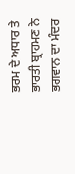ਭਰਮ ਦੇ ਅਧਾਰ ਤੇ ਭਾਰਤੀ ਬ੍ਰਾਹਮਣ ਨੇ ਭਗਵਾਨ ਦਾ ਮੰਦਰ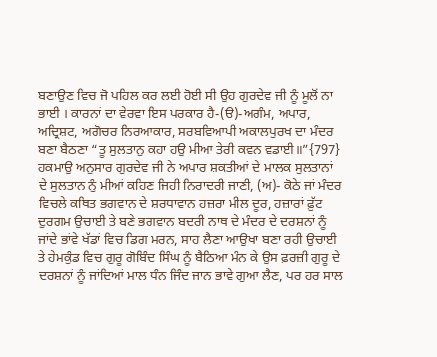ਬਣਾਉਣ ਵਿਚ ਜੋ ਪਹਿਲ ਕਰ ਲਈ ਹੋਈ ਸੀ ਉਹ ਗੁਰਦੇਵ ਜੀ ਨੂੰ ਮੂਲੋਂ ਨਾ ਭਾਈ । ਕਾਰਨਾਂ ਦਾ ਵੇਰਵਾ ਇਸ ਪਰਕਾਰ ਹੈ-(ੳ)-ਅਗੰਮ, ਅਪਾਰ, ਅਦ੍ਰਿਸ਼ਟ, ਅਗੋਚਰ ਨਿਰਆਕਾਰ, ਸਰਬਵਿਆਪੀ ਅਕਾਲਪੁਰਖ ਦਾ ਮੰਦਰ ਬਣਾ ਬੈਠਣਾ “ਤੂ ਸੁਲਤਾਨੁ ਕਹਾ ਹਉ ਮੀਆ ਤੇਰੀ ਕਵਨ ਵਡਾਈ॥”{797} ਹਕਮਾਉ ਅਨੁਸਾਰ ਗੁਰਦੇਵ ਜੀ ਨੇ ਅਪਾਰ ਸ਼ਕਤੀਆਂ ਦੇ ਮਾਲਕ ਸੁਲਤਾਨਾਂ ਦੇ ਸੁਲਤਾਨ ਨੁੰ ਮੀਆਂ ਕਹਿਣ ਜਿਹੀ ਨਿਰਾਦਰੀ ਜਾਣੀ, (ਅ)- ਕੋਠੇ ਜਾਂ ਮੰਦਰ ਵਿਚਲੇ ਕਥਿਤ ਭਗਵਾਨ ਦੇ ਸ਼ਰਧਾਵਾਨ ਹਜ਼ਰਾ ਮੀਲ ਦੂਰ, ਹਜ਼ਾਰਾਂ ਫ਼ੁੱਟ ਦੁਰਗਮ ਉਚਾਈ ਤੇ ਬਣੇ ਭਗਵਾਨ ਬਦਰੀ ਨਾਥ ਦੇ ਮੰਦਰ ਦੇ ਦਰਸ਼ਨਾਂ ਨੂੰ ਜਾਂਦੇ ਭਾਂਵੇ ਖੱਡਾਂ ਵਿਚ ਡਿਗ ਮਰਨ, ਸਾਹ ਲੈਣਾ ਆਉਖਾ ਬਣਾ ਰਹੀ ਉਚਾਈ ਤੇ ਹੇਮਕੁੰਡ ਵਿਚ ਗੁਰੂ ਗੋਬਿੰਦ ਸਿੰਘ ਨੂੰ ਬੈਠਿਆ ਮੰਨ ਕੇ ਉਸ ਫ਼ਰਜ਼ੀ ਗੁਰੂ ਦੇ ਦਰਸ਼ਨਾਂ ਨੂੰ ਜਾਂਦਿਆਂ ਮਾਲ ਧੰਨ ਜਿੰਦ ਜਾਨ ਭਾਵੇ ਗੁਆ ਲੈਣ, ਪਰ ਹਰ ਸਾਲ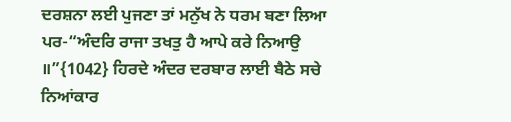ਦਰਸ਼ਨਾ ਲਈ ਪੁਜਣਾ ਤਾਂ ਮਨੁੱਖ ਨੇ ਧਰਮ ਬਣਾ ਲਿਆ ਪਰ-“ਅੰਦਰਿ ਰਾਜਾ ਤਖਤੁ ਹੈ ਆਪੇ ਕਰੇ ਨਿਆਉ ॥”{1042} ਹਿਰਦੇ ਅੰਦਰ ਦਰਬਾਰ ਲਾਈ ਬੈਠੇ ਸਚੇ ਨਿਆਂਕਾਰ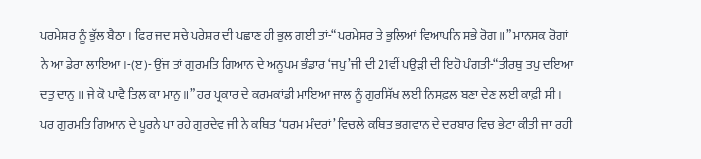ਪਰਮੇਸ਼ਰ ਨੂੰ ਭੁੱਲ ਬੈਠਾ । ਫਿਰ ਜਦ ਸਚੇ ਪਰੇਸ਼ਰ ਦੀ ਪਛਾਣ ਹੀ ਭੁਲ ਗਈ ਤਾਂ-“ਪਰਮੇਸਰ ਤੇ ਭੁਲਿਆਂ ਵਿਆਪਨਿ ਸਭੇ ਰੋਗ॥” ਮਾਨਸਕ ਰੋਗਾਂ ਨੇ ਆ ਡੇਰਾ ਲਾਇਆ।-(ੲ)- ਉਂਜ ਤਾਂ ਗੁਰਮਤਿ ਗਿਆਨ ਦੇ ਅਨੂਪਮ ਭੰਡਾਰ ‘ਜਪੁ’ਜੀ ਦੀ 21ਵੀਂ ਪਉੜੀ ਦੀ ਇਹੋ ਪੰਗਤੀ-“ਤੀਰਥੁ ਤਪੁ ਦਇਆ ਦਤੁ ਦਾਨੁ ॥ ਜੇ ਕੋ ਪਾਵੈ ਤਿਲ ਕਾ ਮਾਨੁ ॥” ਹਰ ਪ੍ਰਕਾਰ ਦੇ ਕਰਮਕਾਂਡੀ ਮਾਇਆ ਜਾਲ ਨੂੰ ਗੁਰਸਿੱਖ ਲਈ ਨਿਸਫ਼ਲ ਬਣਾ ਦੇਣ ਲਈ ਕਾਫ਼ੀ ਸੀ । ਪਰ ਗੁਰਮਤਿ ਗਿਆਨ ਦੇ ਪੂਰਨੇ ਪਾ ਰਹੇ ਗੁਰਦੇਵ ਜੀ ਨੇ ਕਥਿਤ ‘ਧਰਮ ਮੰਦਰਾਂ’ ਵਿਚਲੇ ਕਥਿਤ ਭਗਵਾਨ ਦੇ ਦਰਬਾਰ ਵਿਚ ਭੇਟਾ ਕੀਤੀ ਜਾ ਰਹੀ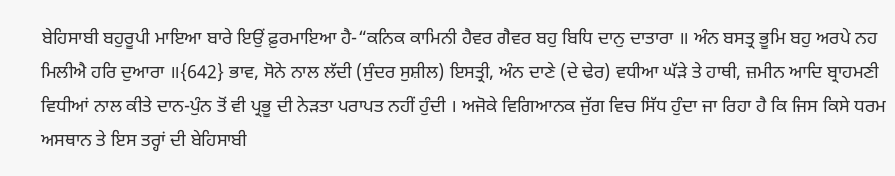ਬੇਹਿਸਾਬੀ ਬਹੁਰੂਪੀ ਮਾਇਆ ਬਾਰੇ ਇਉਂ ਫ਼ੁਰਮਾਇਆ ਹੈ-“ਕਨਿਕ ਕਾਮਿਨੀ ਹੈਵਰ ਗੈਵਰ ਬਹੁ ਬਿਧਿ ਦਾਨੁ ਦਾਤਾਰਾ ॥ ਅੰਨ ਬਸਤ੍ਰ ਭੂਮਿ ਬਹੁ ਅਰਪੇ ਨਹ ਮਿਲੀਐ ਹਰਿ ਦੁਆਰਾ ॥{642} ਭਾਵ, ਸੋਨੇ ਨਾਲ ਲੱਦੀ (ਸੁੰਦਰ ਸੁਸ਼ੀਲ) ਇਸਤ੍ਰੀ, ਅੰਨ ਦਾਣੇ (ਦੇ ਢੇਰ) ਵਧੀਆ ਘੱੜੇ ਤੇ ਹਾਥੀ, ਜ਼ਮੀਨ ਆਦਿ ਬ੍ਰਾਹਮਣੀ ਵਿਧੀਆਂ ਨਾਲ ਕੀਤੇ ਦਾਨ-ਪੁੰਨ ਤੋਂ ਵੀ ਪ੍ਰਭੂ ਦੀ ਨੇੜਤਾ ਪਰਾਪਤ ਨਹੀਂ ਹੁੰਦੀ । ਅਜੋਕੇ ਵਿਗਿਆਨਕ ਜੁੱਗ ਵਿਚ ਸਿੱਧ ਹੁੰਦਾ ਜਾ ਰਿਹਾ ਹੈ ਕਿ ਜਿਸ ਕਿਸੇ ਧਰਮ ਅਸਥਾਨ ਤੇ ਇਸ ਤਰ੍ਹਾਂ ਦੀ ਬੇਹਿਸਾਬੀ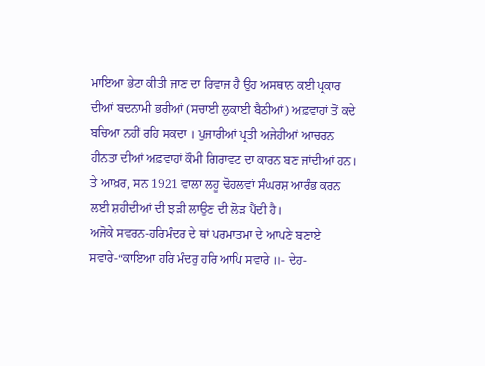ਮਾਇਆ ਭੇਟਾ ਕੀਤੀ ਜਾਣ ਦਾ ਰਿਵਾਜ ਹੈ ਉਹ ਅਸਥਾਨ ਕਈ ਪ੍ਰਕਾਰ ਦੀਆਂ ਬਦਨਾਮੀ ਭਰੀਆਂ (ਸਚਾਈ ਲੁਕਾਈ ਬੈਠੀਆਂ) ਅਫ਼ਵਾਹਾਂ ਤੋਂ ਕਦੇ ਬਚਿਆ ਨਹੀਂ ਰਹਿ ਸਕਦਾ । ਪੁਜਾਰੀਆਂ ਪ੍ਰਤੀ ਅਜੇਹੀਆਂ ਆਚਰਨ ਹੀਨਤਾ ਦੀਆਂ ਅਫ਼ਵਾਹਾਂ ਕੌਮੀ ਗਿਰਾਵਟ ਦਾ ਕਾਰਨ ਬਣ ਜਾਂਦੀਆਂ ਹਨ। ਤੇ ਆਖ਼ਰ, ਸਨ 1921 ਵਾਲਾ ਲਹੂ ਢੋਹਲਵਾਂ ਸੰਘਰਸ਼ ਆਰੰਭ ਕਰਨ ਲਈ ਸ਼ਹੀਦੀਆਂ ਦੀ ਝੜੀ ਲਾਉਣ ਦੀ ਲੋੜ ਪੈਂਦੀ ਹੈ।
ਅਜੋਕੇ ਸਵਰਨ-ਹਰਿਮੰਦਰ ਦੇ ਥਾਂ ਪਰਮਾਤਮਾ ਦੇ ਆਪਣੇ ਬਣਾਏ ਸਵਾਰੇ-“ਕਾਇਆ ਹਰਿ ਮੰਦਰੁ ਹਰਿ ਆਪਿ ਸਵਾਰੇ ॥- ਦੇਹ-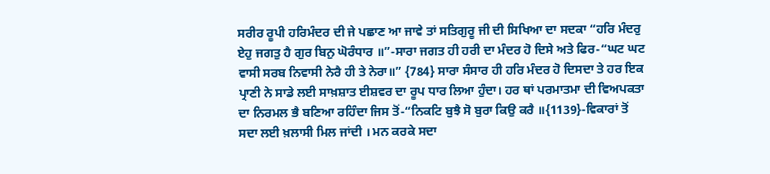ਸਰੀਰ ਰੂਪੀ ਹਰਿਮੰਦਰ ਦੀ ਜੇ ਪਛਾਣ ਆ ਜਾਵੇ ਤਾਂ ਸਤਿਗੁਰੂ ਜੀ ਦੀ ਸਿਖਿਆ ਦਾ ਸਦਕਾ “ਹਰਿ ਮੰਦਰੁ ਏਹੁ ਜਗਤੁ ਹੈ ਗੁਰ ਬਿਨੁ ਘੋਰੰਧਾਰ ॥”-ਸਾਰਾ ਜਗਤ ਹੀ ਹਰੀ ਦਾ ਮੰਦਰ ਹੋ ਦਿਸੇ ਅਤੇ ਫਿਰ-“ਘਟ ਘਟ ਵਾਸੀ ਸਰਬ ਨਿਵਾਸੀ ਨੇਰੈ ਹੀ ਤੇ ਨੇਰਾ॥” {784} ਸਾਰਾ ਸੰਸਾਰ ਹੀ ਹਰਿ ਮੰਦਰ ਹੋ ਦਿਸਦਾ ਤੇ ਹਰ ਇਕ ਪ੍ਰਾਣੀ ਨੇ ਸਾਡੇ ਲਈ ਸਾਖ਼ਸ਼ਾਤ ਈਸ਼ਵਰ ਦਾ ਰੂਪ ਧਾਰ ਲਿਆ ਹੁੰਦਾ। ਹਰ ਥਾਂ ਪਰਮਾਤਮਾ ਦੀ ਵਿਅਪਕਤਾ ਦਾ ਨਿਰਮਲ ਭੈ ਬਣਿਆ ਰਹਿੰਦਾ ਜਿਸ ਤੋਂ-“ਨਿਕਟਿ ਬੁਝੈ ਸੋ ਬੁਰਾ ਕਿਉ ਕਰੈ ॥{1139}-ਵਿਕਾਰਾਂ ਤੋਂ ਸਦਾ ਲਈ ਖ਼ਲਾਸੀ ਮਿਲ ਜਾਂਦੀ । ਮਨ ਕਰਕੇ ਸਦਾ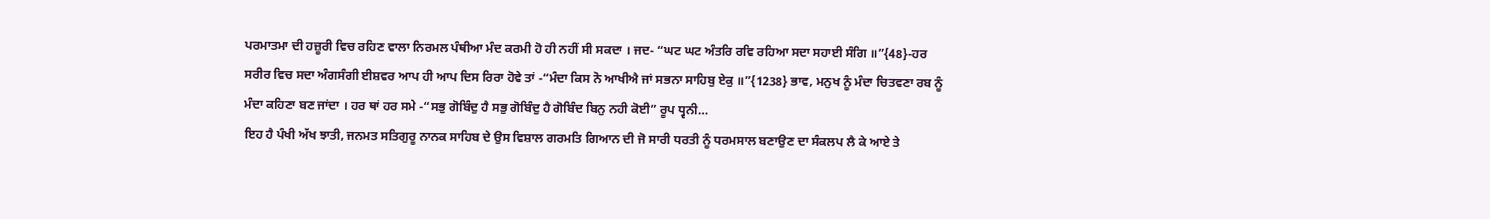ਪਰਮਾਤਮਾ ਦੀ ਹਜ਼ੂਰੀ ਵਿਚ ਰਹਿਣ ਵਾਲਾ ਨਿਰਮਲ ਪੰਥੀਆ ਮੰਦ ਕਰਮੀ ਹੋ ਹੀ ਨਹੀਂ ਸੀ ਸਕਦਾ । ਜਦ- “ਘਟ ਘਟ ਅੰਤਰਿ ਰਵਿ ਰਹਿਆ ਸਦਾ ਸਹਾਈ ਸੰਗਿ ॥”{48}-ਹਰ ਸਰੀਰ ਵਿਚ ਸਦਾ ਅੰਗਸੰਗੀ ਈਸ਼ਵਰ ਆਪ ਹੀ ਆਪ ਦਿਸ ਰਿਰਾ ਹੋਵੇ ਤਾਂ -“ਮੰਦਾ ਕਿਸ ਨੋ ਆਖੀਐ ਜਾਂ ਸਭਨਾ ਸਾਹਿਬੁ ਏਕੁ ॥”{1238} ਭਾਵ, ਮਨੁਖ ਨੂੰ ਮੰਦਾ ਚਿਤਵਣਾ ਰਬ ਨੂੰ ਮੰਦਾ ਕਹਿਣਾ ਬਣ ਜਾਂਦਾ । ਹਰ ਥਾਂ ਹਰ ਸਮੇ -“ਸਭੁ ਗੋਬਿੰਦੁ ਹੈ ਸਭੁ ਗੋਬਿੰਦੁ ਹੈ ਗੋਬਿੰਦ ਬਿਨੁ ਨਹੀ ਕੋਈ” ਰੂਪ ਧ੍ਵਨੀ…
ਇਹ ਹੈ ਪੰਖੀ ਅੱਖ ਝਾਤੀ, ਜਨਮਤ ਸਤਿਗੁਰੂ ਨਾਨਕ ਸਾਹਿਬ ਦੇ ਉਸ ਵਿਸ਼ਾਲ ਗਰਮਤਿ ਗਿਆਨ ਦੀ ਜੋ ਸਾਰੀ ਧਰਤੀ ਨੂੰ ਧਰਮਸਾਲ ਬਣਾਉਣ ਦਾ ਸੰਕਲਪ ਲੈ ਕੇ ਆਏ ਤੇ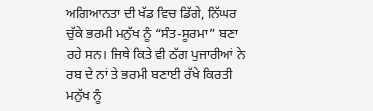ਅਗਿਆਨਤਾ ਦੀ ਖੱਡ ਵਿਚ ਡਿੱਗੇ, ਨਿੱਘਰ ਚੁੱਕੇ ਭਰਮੀ ਮਨੁੱਖ ਨੂੰ “ਸੰਤ-ਸੂਰਮਾ” ਬਣਾ ਰਹੇ ਸਨ। ਜਿਥੇ ਕਿਤੇ ਵੀ ਠੱਗ ਪੁਜਾਰੀਆਂ ਨੇ ਰਬ ਦੇ ਨਾਂ ਤੇ ਭਰਮੀ ਬਣਾਈ ਰੱਖੇ ਕਿਰਤੀ ਮਨੁੱਖ ਨੂੰ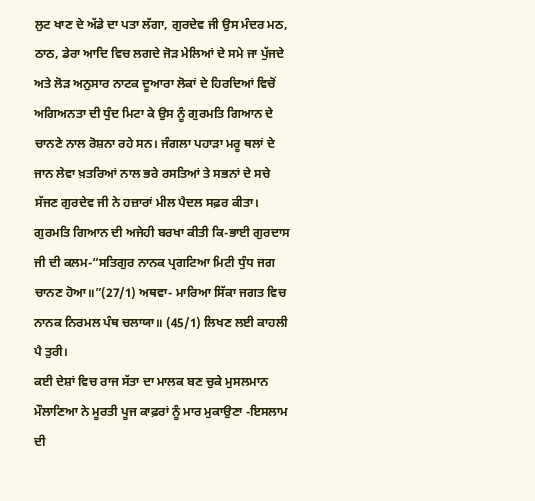ਲੁਟ ਖਾਣ ਦੇ ਅੱਡੇ ਦਾ ਪਤਾ ਲੱਗਾ, ਗੁਰਦੇਵ ਜੀ ਉਸ ਮੰਦਰ ਮਠ, ਠਾਠ, ਡੇਰਾ ਆਦਿ ਵਿਚ ਲਗਦੇ ਜੋੜ ਮੇਲਿਆਂ ਦੇ ਸਮੇ ਜਾ ਪੁੱਜਦੇ ਅਤੇ ਲੋੜ ਅਨੁਸਾਰ ਨਾਟਕ ਦੂਆਰਾ ਲੋਕਾਂ ਦੇ ਹਿਰਦਿਆਂ ਵਿਚੋਂ ਅਗਿਅਨਤਾ ਦੀ ਧੁੰਦ ਮਿਟਾ ਕੇ ਉਸ ਨੂੰ ਗੁਰਮਤਿ ਗਿਆਨ ਦੇ ਚਾਨਣੇ ਨਾਲ ਰੋਸ਼ਨਾ ਰਹੇ ਸਨ। ਜੰਗਲਾ ਪਹਾੜਾ ਮਰੂ ਥਲਾਂ ਦੇ ਜਾਨ ਲੇਵਾ ਖ਼ਤਰਿਆਂ ਨਾਲ ਭਰੇ ਰਸਤਿਆਂ ਤੇ ਸਭਨਾਂ ਦੇ ਸਚੇ ਸੱਜਣ ਗੁਰਦੇਵ ਜੀ ਨੇ ਹਜ਼ਾਰਾਂ ਮੀਲ ਪੈਦਲ ਸਫ਼ਰ ਕੀਤਾ। ਗੁਰਮਤਿ ਗਿਆਨ ਦੀ ਅਜੇਹੀ ਬਰਖਾ ਕੀਤੀ ਕਿ-ਭਾਈ ਗੁਰਦਾਸ ਜੀ ਦੀ ਕਲਮ-“ਸਤਿਗੁਰ ਨਾਨਕ ਪ੍ਰਗਟਿਆ ਮਿਟੀ ਧੁੰਧ ਜਗ ਚਾਨਣ ਹੋਆ॥”(27/1) ਅਥਵਾ- ਮਾਰਿਆ ਸਿੱਕਾ ਜਗਤ ਵਿਚ ਨਾਨਕ ਨਿਰਮਲ ਪੰਥ ਚਲਾਯਾ॥ (45/1) ਲਿਖਣ ਲਈ ਕਾਹਲੀ ਪੈ ਤੁਰੀ।
ਕਈ ਦੇਸ਼ਾਂ ਵਿਚ ਰਾਜ ਸੱਤਾ ਦਾ ਮਾਲਕ ਬਣ ਚੁਕੇ ਮੁਸਲਮਾਨ ਮੌਲਾਣਿਆ ਨੇ ਮੂਰਤੀ ਪੂਜ ਕਾਫ਼ਰਾਂ ਨੂੰ ਮਾਰ ਮੁਕਾਉਣਾ -ਇਸਲਾਮ ਦੀ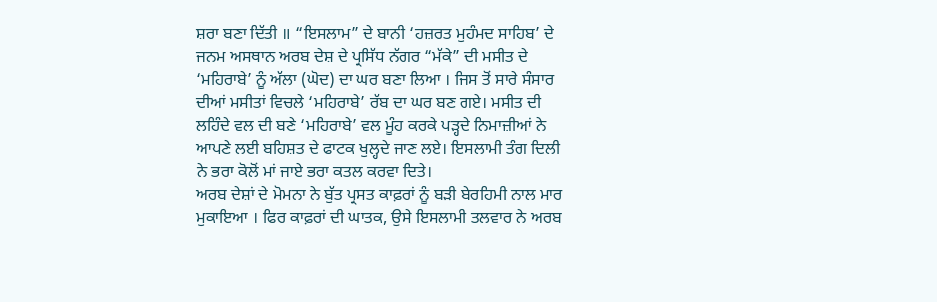ਸ਼ਰਾ ਬਣਾ ਦਿੱਤੀ ॥ “ਇਸਲਾਮ” ਦੇ ਬਾਨੀ ‘ਹਜ਼ਰਤ ਮੁਹੰਮਦ ਸਾਹਿਬ’ ਦੇ ਜਨਮ ਅਸਥਾਨ ਅਰਬ ਦੇਸ਼ ਦੇ ਪ੍ਰਸਿੱਧ ਨੱਗਰ “ਮੱਕੇ” ਦੀ ਮਸੀਤ ਦੇ ‘ਮਹਿਰਾਬੇ’ ਨੂੰ ਅੱਲਾ (ਘੋਦ) ਦਾ ਘਰ ਬਣਾ ਲਿਆ । ਜਿਸ ਤੋਂ ਸਾਰੇ ਸੰਸਾਰ ਦੀਆਂ ਮਸੀਤਾਂ ਵਿਚਲੇ ‘ਮਹਿਰਾਬੇ’ ਰੱਬ ਦਾ ਘਰ ਬਣ ਗਏ। ਮਸੀਤ ਦੀ ਲਹਿੰਦੇ ਵਲ ਦੀ ਬਣੇ ‘ਮਹਿਰਾਬੇ’ ਵਲ ਮੂੰਹ ਕਰਕੇ ਪੜ੍ਹਦੇ ਨਿਮਾਜ਼ੀਆਂ ਨੇ ਆਪਣੇ ਲਈ ਬਹਿਸ਼ਤ ਦੇ ਫਾਟਕ ਖੁਲ੍ਹਦੇ ਜਾਣ ਲਏ। ਇਸਲਾਮੀ ਤੰਗ ਦਿਲੀ ਨੇ ਭਰਾ ਕੋਲੋਂ ਮਾਂ ਜਾਏ ਭਰਾ ਕਤਲ ਕਰਵਾ ਦਿਤੇ।
ਅਰਬ ਦੇਸ਼ਾਂ ਦੇ ਮੋਮਨਾ ਨੇ ਬੁੱਤ ਪ੍ਰਸਤ ਕਾਫ਼ਰਾਂ ਨੂੰ ਬੜੀ ਬੇਰਹਿਮੀ ਨਾਲ ਮਾਰ ਮੁਕਾਇਆ । ਫਿਰ ਕਾਫ਼ਰਾਂ ਦੀ ਘਾਤਕ, ਉਸੇ ਇਸਲਾਮੀ ਤਲਵਾਰ ਨੇ ਅਰਬ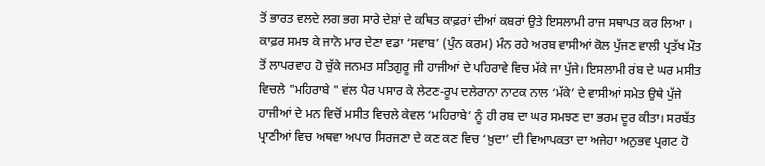ਤੋਂ ਭਾਰਤ ਵਲਦੇ ਲਗ ਭਗ ਸਾਰੇ ਦੇਸ਼ਾਂ ਦੇ ਕਥਿਤ ਕਾਫ਼ਰਾਂ ਦੀਆਂ ਕਬਰਾਂ ਉਤੇ ਇਸਲਾਮੀ ਰਾਜ ਸਥਾਪਤ ਕਰ ਲਿਆ । ਕਾਫ਼ਰ ਸਮਝ ਕੇ ਜਾਨੋ ਮਾਰ ਦੇਣਾ ਵਡਾ ‘ਸਵਾਬ’ (ਪੁੰਨ ਕਰਮ) ਮੰਨ ਰਹੇ ਅਰਬ ਵਾਸੀਆਂ ਕੋਲ ਪੁੱਜਣ ਵਾਲੀ ਪ੍ਰਤੱਖ ਮੌਤ ਤੋਂ ਲਾਪਰਵਾਹ ਹੋ ਚੁੱਕੇ ਜਨਮਤ ਸਤਿਗੁਰੂ ਜੀ ਹਾਜੀਆਂ ਦੇ ਪਹਿਰਾਵੇ ਵਿਚ ਮੱਕੇ ਜਾ ਪੁੱਜੇ। ਇਸਲਾਮੀ ਰਂਬ ਦੇ ਘਰ ਮਸੀਤ ਵਿਚਲੇ "ਮਹਿਰਾਬੇ " ਵਂਲ ਪੈਰ ਪਸਾਰ ਕੇ ਲੇਟਣ-ਰੂਪ ਦਲੇਰਾਨਾ ਨਾਟਕ ਨਾਲ ‘ਮੱਕੇ’ ਦੇ ਵਾਸੀਆਂ ਸਮੇਤ ਉਥੇ ਪੁੱਜੇ ਹਾਜੀਆਂ ਦੇ ਮਨ ਵਿਚੋਂ ਮਸੀਤ ਵਿਚਲੇ ਕੇਵਲ ‘ਮਹਿਰਾਬੇ’ ਨੂੰ ਹੀ ਰਬ ਦਾ ਘਰ ਸਮਝਣ ਦਾ ਭਰਮ ਦੂਰ ਕੀਤਾ। ਸਰਬੱਤ ਪ੍ਰਾਣੀਆਂ ਵਿਚ ਅਥਵਾ ਅਪਾਰ ਸਿਰਜਣਾ ਦੇ ਕਣ ਕਣ ਵਿਚ ‘ਖ਼ੁਦਾ’ ਦੀ ਵਿਆਪਕਤਾ ਦਾ ਅਜੇਹਾ ਅਨੁਭਵ ਪ੍ਰਗਟ ਹੋ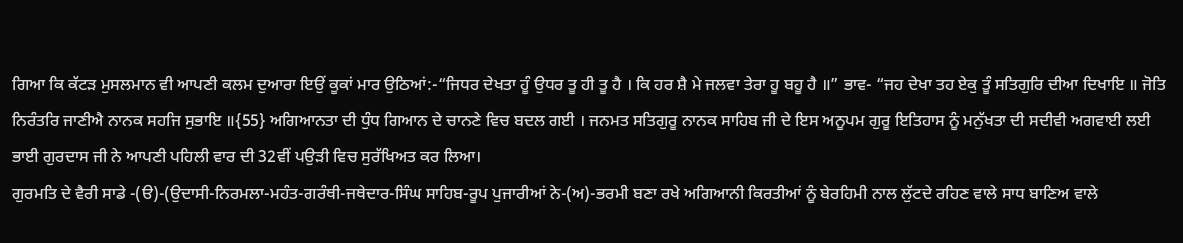ਗਿਆ ਕਿ ਕੱਟੜ ਮੁਸਲਮਾਨ ਵੀ ਆਪਣੀ ਕਲਮ ਦੁਆਰਾ ਇਉਂ ਕੂਕਾਂ ਮਾਰ ਉਠਿਆਂ:-“ਜਿਧਰ ਦੇਖਤਾ ਹੂੰ ਉਧਰ ਤੂ ਹੀ ਤੂ ਹੈ । ਕਿ ਹਰ ਸ਼ੈ ਮੇ ਜਲਵਾ ਤੇਰਾ ਹੂ ਬਹੂ ਹੈ ॥” ਭਾਵ- “ਜਹ ਦੇਖਾ ਤਹ ਏਕੁ ਤੂੰ ਸਤਿਗੁਰਿ ਦੀਆ ਦਿਖਾਇ ॥ ਜੋਤਿ ਨਿਰੰਤਰਿ ਜਾਣੀਐ ਨਾਨਕ ਸਹਜਿ ਸੁਭਾਇ ॥{55} ਅਗਿਆਨਤਾ ਦੀ ਧੁੰਧ ਗਿਆਨ ਦੇ ਚਾਨਣੇ ਵਿਚ ਬਦਲ ਗਈ । ਜਨਮਤ ਸਤਿਗੁਰੂ ਨਾਨਕ ਸਾਹਿਬ ਜੀ ਦੇ ਇਸ ਅਨੂਪਮ ਗੁਰੂ ਇਤਿਹਾਸ ਨੂੰ ਮਨੁੱਖਤਾ ਦੀ ਸਦੀਵੀ ਅਗਵਾਈ ਲਈ ਭਾਈ ਗੁਰਦਾਸ ਜੀ ਨੇ ਆਪਣੀ ਪਹਿਲੀ ਵਾਰ ਦੀ 32ਵੀਂ ਪਉੜੀ ਵਿਚ ਸੁਰੱਖਿਅਤ ਕਰ ਲਿਆ।
ਗੁਰਮਤਿ ਦੇ ਵੈਰੀ ਸਾਡੇ ‐(ੳ)-(ਉਦਾਸੀ-ਨਿਰਮਲਾ-ਮਹੰਤ-ਗਰੰਥੀ-ਜਥੇਦਾਰ-ਸਿੰਘ ਸਾਹਿਬ-ਰੂਪ ਪੁਜਾਰੀਆਂ ਨੇ-(ਅ)-ਭਰਮੀ ਬਣਾ ਰਖੇ ਅਗਿਆਨੀ ਕਿਰਤੀਆਂ ਨੂੰ ਬੇਰਹਿਮੀ ਨਾਲ ਲੁੱਟਦੇ ਰਹਿਣ ਵਾਲੇ ਸਾਧ ਬਾਣਿਅ ਵਾਲੇ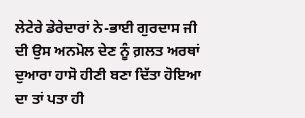ਲੇਟੇਰੇ ਡੇਰੇਦਾਰਾਂ ਨੇ-ਭਾਈ ਗੁਰਦਾਸ ਜੀ ਦੀ ਉਸ ਅਨਮੋਲ ਦੇਣ ਨੂੰ ਗ਼ਲਤ ਅਰਥਾਂ ਦੁਆਰਾ ਹਾਸੋ ਹੀਣੀ ਬਣਾ ਦਿੱਤਾ ਹੋਇਆ ਦਾ ਤਾਂ ਪਤਾ ਹੀ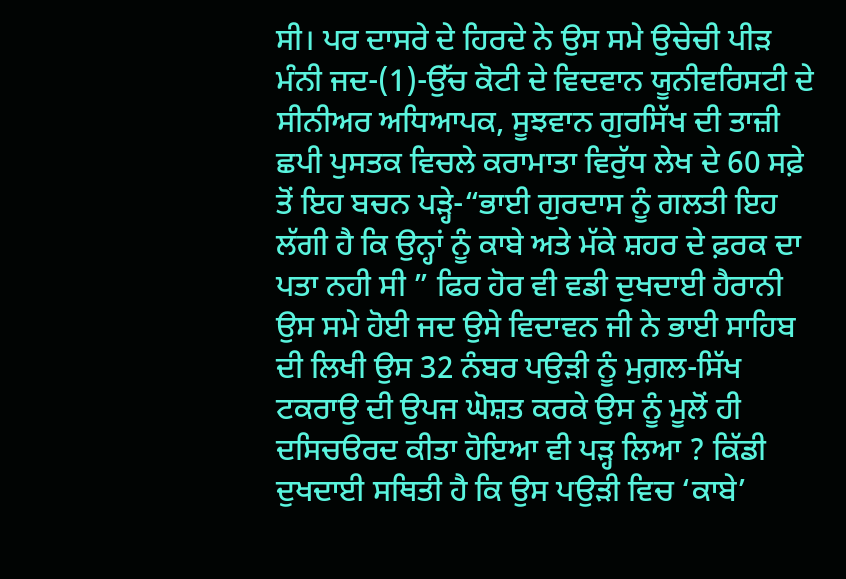ਸੀ। ਪਰ ਦਾਸਰੇ ਦੇ ਹਿਰਦੇ ਨੇ ਉਸ ਸਮੇ ਉਚੇਚੀ ਪੀੜ ਮੰਨੀ ਜਦ-(1)-ਉੱਚ ਕੋਟੀ ਦੇ ਵਿਦਵਾਨ ਯੂਨੀਵਰਿਸਟੀ ਦੇ ਸੀਨੀਅਰ ਅਧਿਆਪਕ, ਸੂਝਵਾਨ ਗੁਰਸਿੱਖ ਦੀ ਤਾਜ਼ੀ ਛਪੀ ਪੁਸਤਕ ਵਿਚਲੇ ਕਰਾਮਾਤਾ ਵਿਰੁੱਧ ਲੇਖ ਦੇ 60 ਸਫ਼ੇ ਤੋਂ ਇਹ ਬਚਨ ਪੜ੍ਹੇ-“ਭਾਈ ਗੁਰਦਾਸ ਨੂੰ ਗਲਤੀ ਇਹ ਲੱਗੀ ਹੈ ਕਿ ਉਨ੍ਹਾਂ ਨੂੰ ਕਾਬੇ ਅਤੇ ਮੱਕੇ ਸ਼ਹਰ ਦੇ ਫ਼ਰਕ ਦਾ ਪਤਾ ਨਹੀ ਸੀ ” ਫਿਰ ਹੋਰ ਵੀ ਵਡੀ ਦੁਖਦਾਈ ਹੈਰਾਨੀ ਉਸ ਸਮੇ ਹੋਈ ਜਦ ਉਸੇ ਵਿਦਾਵਨ ਜੀ ਨੇ ਭਾਈ ਸਾਹਿਬ ਦੀ ਲਿਖੀ ਉਸ 32 ਨੰਬਰ ਪਉੜੀ ਨੂੰ ਮੁਗ਼ਲ-ਸਿੱਖ ਟਕਰਾਉ ਦੀ ਉਪਜ ਘੋਸ਼ਤ ਕਰਕੇ ਉਸ ਨੂੰ ਮੂਲੋਂ ਹੀ ਦਸਿਚੳਰਦ ਕੀਤਾ ਹੋਇਆ ਵੀ ਪੜ੍ਹ ਲਿਆ ? ਕਿੱਡੀ ਦੁਖਦਾਈ ਸਥਿਤੀ ਹੈ ਕਿ ਉਸ ਪਉੜੀ ਵਿਚ ‘ਕਾਬੇ’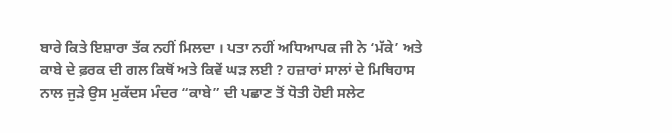ਬਾਰੇ ਕਿਤੇ ਇਸ਼ਾਰਾ ਤੱਕ ਨਹੀਂ ਮਿਲਦਾ । ਪਤਾ ਨਹੀਂ ਅਧਿਆਪਕ ਜੀ ਨੇ ‘ਮੱਕੇ’ ਅਤੇ ਕਾਬੇ ਦੇ ਫ਼ਰਕ ਦੀ ਗਲ ਕਿਥੋਂ ਅਤੇ ਕਿਵੇਂ ਘੜ ਲਈ ? ਹਜ਼ਾਰਾਂ ਸਾਲਾਂ ਦੇ ਮਿਥਿਹਾਸ ਨਾਲ ਜੁੜੇ ਉਸ ਮੁਕੱਦਸ ਮੰਦਰ “ਕਾਬੇ” ਦੀ ਪਛਾਣ ਤੋਂ ਧੋਤੀ ਹੋਈ ਸਲੇਟ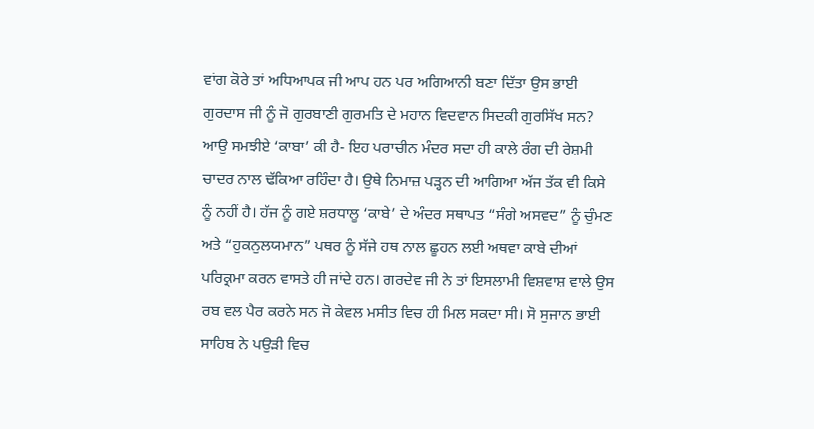ਵਾਂਗ ਕੋਰੇ ਤਾਂ ਅਧਿਆਪਕ ਜੀ ਆਪ ਹਨ ਪਰ ਅਗਿਆਨੀ ਬਣਾ ਦਿੱਤਾ ਉਸ ਭਾਈ ਗੁਰਦਾਸ ਜੀ ਨੂੰ ਜੋ ਗੁਰਬਾਣੀ ਗੁਰਮਤਿ ਦੇ ਮਹਾਨ ਵਿਦਵਾਨ ਸਿਦਕੀ ਗੁਰਸਿੱਖ ਸਨ?
ਆਉ ਸਮਝੀਏ ‘ਕਾਬਾ’ ਕੀ ਹੈ- ਇਹ ਪਰਾਚੀਨ ਮੰਦਰ ਸਦਾ ਹੀ ਕਾਲੇ ਰੰਗ ਦੀ ਰੇਸ਼ਮੀ ਚਾਦਰ ਨਾਲ ਢੱਕਿਆ ਰਹਿੰਦਾ ਹੈ। ਉਥੇ ਨਿਮਾਜ਼ ਪੜ੍ਹਨ ਦੀ ਆਗਿਆ ਅੱਜ ਤੱਕ ਵੀ ਕਿਸੇ ਨੂੰ ਨਹੀਂ ਹੈ। ਹੱਜ ਨੂੰ ਗਏ ਸ਼ਰਧਾਲੂ ‘ਕਾਬੇ’ ਦੇ ਅੰਦਰ ਸਥਾਪਤ “ਸੰਗੇ ਅਸਵਦ” ਨੂੰ ਚੁੰਮਣ ਅਤੇ “ਹੁਕਨੁਲਯਮਾਨ” ਪਥਰ ਨੂੰ ਸੱਜੇ ਹਥ ਨਾਲ ਛੂਹਨ ਲਈ ਅਥਵਾ ਕਾਬੇ ਦੀਆਂ ਪਰਿਕ੍ਰਮਾ ਕਰਨ ਵਾਸਤੇ ਹੀ ਜਾਂਦੇ ਹਨ। ਗਰਦੇਵ ਜੀ ਨੇ ਤਾਂ ਇਸਲਾਮੀ ਵਿਸ਼ਵਾਸ਼ ਵਾਲੇ ਉਸ ਰਬ ਵਲ ਪੈਰ ਕਰਨੇ ਸਨ ਜੋ ਕੇਵਲ ਮਸੀਤ ਵਿਚ ਹੀ ਮਿਲ ਸਕਦਾ ਸੀ। ਸੋ ਸੁਜਾਨ ਭਾਈ ਸਾਹਿਬ ਨੇ ਪਉੜੀ ਵਿਚ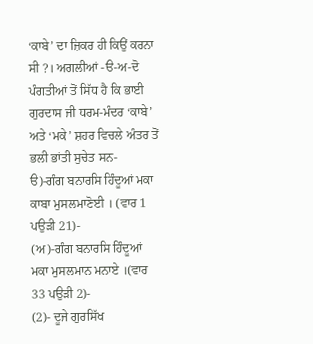‘ਕਾਬੇ’ ਦਾ ਜ਼ਿਕਰ ਹੀ ਕਿਉਂ ਕਰਨਾ ਸੀ ?। ਅਗਲੀਆਂ -ੳ-ਅ-ਦੋ ਪੰਗਤੀਆਂ ਤੋਂ ਸਿੱਧ ਹੈ ਕਿ ਭਾਈ ਗੁਰਦਾਸ ਜੀ ਧਰਮ-ਮੰਦਰ ‘ਕਾਬੇ’ ਅਤੇ ‘ਮਕੇ’ ਸ਼ਹਰ ਵਿਚਲੇ ਅੰਤਰ ਤੋਂ ਭਲੀ ਭਾਂਤੀ ਸੁਚੇਤ ਸਨ-
ੳ)-ਗੰਗ ਬਨਾਰਸਿ ਹਿੰਦੂਆਂ ਮਕਾ ਕਾਬਾ ਮੁਸਲਮਾਣੋਈ । (ਵਾਰ 1 ਪਉੜੀ 21)-
(ਅ)-ਗੰਗ ਬਨਾਰਸਿ ਹਿੰਦੂਆਂ ਮਕਾ ਮੁਸਲਮਾਨ ਮਨਾਏ ।(ਵਾਰ 33 ਪਉੜੀ 2)-
(2)- ਦੂਜੇ ਗੁਰਸਿੱਖ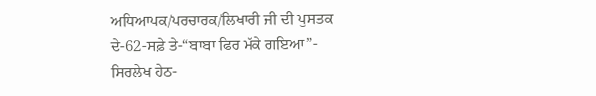ਅਧਿਆਪਕ/ਪਰਚਾਰਕ/ਲਿਖਾਰੀ ਜੀ ਦੀ ਪੁਸਤਕ ਦੇ-62-ਸਫ਼ੇ ਤੇ-“ਬਾਬਾ ਫਿਰ ਮੱਕੇ ਗਇਆ”- ਸਿਰਲੇਖ ਹੇਠ-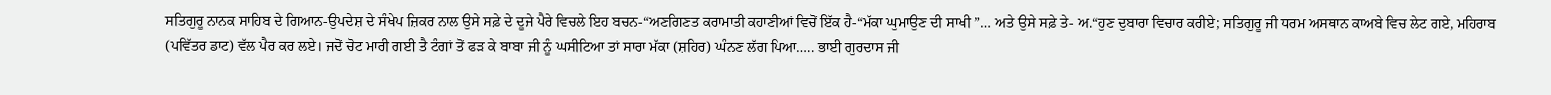ਸਤਿਗੁਰੂ ਨਾਨਕ ਸਾਹਿਬ ਦੇ ਗਿਆਨ-ਉਪਦੇਸ਼ ਦੇ ਸੰਖੇਪ ਜ਼ਿਕਰ ਨਾਲ ਉਸੇ ਸਫ਼ੇ ਦੇ ਦੂਜੇ ਪੈਰੇ ਵਿਚਲੇ ਇਹ ਬਚਨ-“ਅਣਗਿਣਤ ਕਰਾਮਾਤੀ ਕਹਾਣੀਆਂ ਵਿਚੋਂ ਇੱਕ ਹੈ-“ਮੱਕਾ ਘੁਮਾਉਣ ਦੀ ਸਾਖੀ ”… ਅਤੇ ਉਸੇ ਸਫ਼ੇ ਤੇ- ਅ.“ਹੁਣ ਦੁਬਾਰਾ ਵਿਚਾਰ ਕਰੀਏ; ਸਤਿਗੁਰੂ ਜੀ ਧਰਮ ਅਸਥਾਨ ਕਾਅਬੇ ਵਿਚ ਲੇਟ ਗਏ, ਮਹਿਰਾਬ (ਪਵਿੱਤਰ ਡਾਟ) ਵੱਲ ਪੈਰ ਕਰ ਲਏ। ਜਦੋਂ ਚੋਟ ਮਾਰੀ ਗਈ ਤੈ ਟੰਗਾਂ ਤੋਂ ਫੜ ਕੇ ਬਾਬਾ ਜੀ ਨੂੰ ਘਸੀਟਿਆ ਤਾਂ ਸਾਰਾ ਮੱਕਾ (ਸ਼ਹਿਰ) ਘੰਨਣ ਲੱਗ ਪਿਆ….. ਭਾਈ ਗੁਰਦਾਸ ਜੀ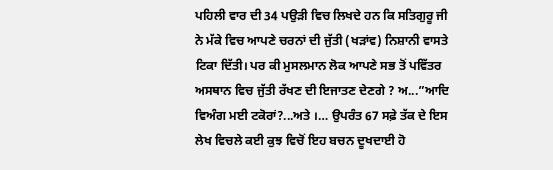ਪਹਿਲੀ ਵਾਰ ਦੀ 34 ਪਉੜੀ ਵਿਚ ਲਿਖਦੇ ਹਨ ਕਿ ਸਤਿਗੁਰੂ ਜੀ ਨੇ ਮੱਕੇ ਵਿਚ ਆਪਣੇ ਚਰਨਾਂ ਦੀ ਜੁੱਤੀ (ਖੜਾਂਵ) ਨਿਸ਼ਾਨੀ ਵਾਸਤੇ ਟਿਕਾ ਦਿੱਤੀ। ਪਰ ਕੀ ਮੁਸਲਮਾਨ ਲੋਕ ਆਪਣੇ ਸਭ ਤੋਂ ਪਵਿੱਤਰ ਅਸਥਾਨ ਵਿਚ ਜੁੱਤੀ ਰੱਖਣ ਦੀ ਇਜਾਤਣ ਦੇਣਗੇ ? ਅ...”ਆਦਿ ਵਿਅੰਗ ਮਈ ਟਕੋਰਾਂ?...ਅਤੇ ।… ਉਪਰੰਤ 67 ਸਫ਼ੇ ਤੱਕ ਦੇ ਇਸ ਲੇਖ ਵਿਚਲੇ ਕਈ ਕੁਝ ਵਿਚੋਂ ਇਹ ਬਚਨ ਦੂਖਦਾਈ ਹੋ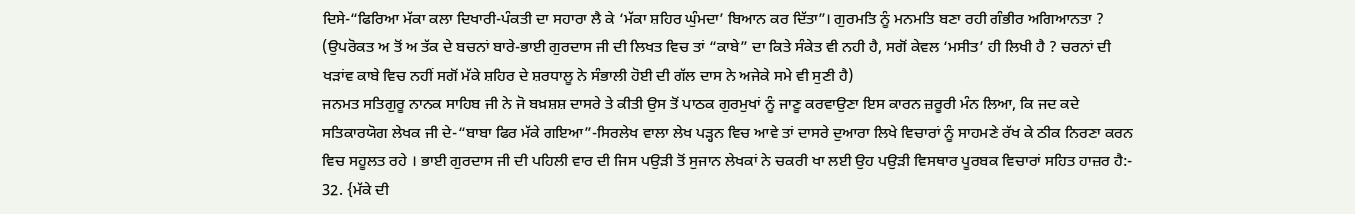ਦਿਸੇ-“ਫਿਰਿਆ ਮੱਕਾ ਕਲਾ ਦਿਖਾਰੀ-ਪੰਕਤੀ ਦਾ ਸਹਾਰਾ ਲੈ ਕੇ ‘ਮੱਕਾ ਸ਼ਹਿਰ ਘੁੰਮਦਾ’ ਬਿਆਨ ਕਰ ਦਿੱਤਾ”। ਗੁਰਮਤਿ ਨੂੰ ਮਨਮਤਿ ਬਣਾ ਰਹੀ ਗੰਭੀਰ ਅਗਿਆਨਤਾ ?
(ਉਪਰੋਕਤ ਅ ਤੋਂ ਅ ਤੱਕ ਦੇ ਬਚਨਾਂ ਬਾਰੇ-ਭਾਈ ਗੁਰਦਾਸ ਜੀ ਦੀ ਲਿਖਤ ਵਿਚ ਤਾਂ “ਕਾਬੇ” ਦਾ ਕਿਤੇ ਸੰਕੇਤ ਵੀ ਨਹੀ ਹੈ, ਸਗੋਂ ਕੇਵਲ ‘ਮਸੀਤ’ ਹੀ ਲਿਖੀ ਹੈ ? ਚਰਨਾਂ ਦੀ ਖੜਾਂਵ ਕਾਬੇ ਵਿਚ ਨਹੀਂ ਸਗੋਂ ਮੱਕੇ ਸ਼ਹਿਰ ਦੇ ਸ਼ਰਧਾਲੂ ਨੇ ਸੰਭਾਲੀ ਹੋਈ ਦੀ ਗੱਲ ਦਾਸ ਨੇ ਅਜੇਕੇ ਸਮੇ ਵੀ ਸੁਣੀ ਹੈ)
ਜਨਮਤ ਸਤਿਗੁਰੂ ਨਾਨਕ ਸਾਹਿਬ ਜੀ ਨੇ ਜੋ ਬਖ਼ਸ਼ਸ਼ ਦਾਸਰੇ ਤੇ ਕੀਤੀ ਉਸ ਤੋਂ ਪਾਠਕ ਗੁਰਮੁਖਾਂ ਨੂੰ ਜਾਣੂ ਕਰਵਾਉਣਾ ਇਸ ਕਾਰਨ ਜ਼ਰੂਰੀ ਮੰਨ ਲਿਆ, ਕਿ ਜਦ ਕਦੇ ਸਤਿਕਾਰਯੋਗ ਲੇਖਕ ਜੀ ਦੇ-“ਬਾਬਾ ਫਿਰ ਮੱਕੇ ਗਇਆ”-ਸਿਰਲੇਖ ਵਾਲਾ ਲੇਖ ਪੜ੍ਹਨ ਵਿਚ ਆਵੇ ਤਾਂ ਦਾਸਰੇ ਦੁਆਰਾ ਲਿਖੇ ਵਿਚਾਰਾਂ ਨੂੰ ਸਾਹਮਣੇ ਰੱਖ ਕੇ ਠੀਕ ਨਿਰਣਾ ਕਰਨ ਵਿਚ ਸਹੂਲਤ ਰਹੇ । ਭਾਈ ਗੁਰਦਾਸ ਜੀ ਦੀ ਪਹਿਲੀ ਵਾਰ ਦੀ ਜਿਸ ਪਉੜੀ ਤੋਂ ਸੁਜਾਨ ਲੇਖਕਾਂ ਨੇ ਚਕਰੀ ਖਾ ਲਈ ਉਹ ਪਉੜੀ ਵਿਸਥਾਰ ਪੂਰਬਕ ਵਿਚਾਰਾਂ ਸਹਿਤ ਹਾਜ਼ਰ ਹੈ:-
32. {ਮੱਕੇ ਦੀ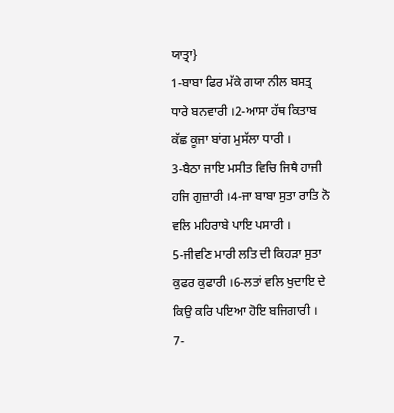ਯਾਤ੍ਰਾ}
1-ਬਾਬਾ ਫਿਰ ਮੱਕੇ ਗਯਾ ਨੀਲ ਬਸਤ੍ਰ ਧਾਰੇ ਬਨਵਾਰੀ ।2-ਆਸਾ ਹੱਥ ਕਿਤਾਬ ਕੱਛ ਕੂਜਾ ਬਾਂਗ ਮੁਸੱਲਾ ਧਾਰੀ ।
3-ਬੈਠਾ ਜਾਇ ਮਸੀਤ ਵਿਚਿ ਜਿਥੈ ਹਾਜੀ ਹਜਿ ਗੁਜ਼ਾਰੀ ।4-ਜਾ ਬਾਬਾ ਸੁਤਾ ਰਾਤਿ ਨੋ ਵਲਿ ਮਹਿਰਾਬੇ ਪਾਇ ਪਸਾਰੀ ।
5-ਜੀਵਣਿ ਮਾਰੀ ਲਤਿ ਦੀ ਕਿਹੜਾ ਸੁਤਾ ਕੁਫਰ ਕੁਫਾਰੀ ।6-ਲਤਾਂ ਵਲਿ ਖੁਦਾਇ ਦੇ ਕਿਉ ਕਰਿ ਪਇਆ ਹੋਇ ਬਜਿਗਾਰੀ ।
7-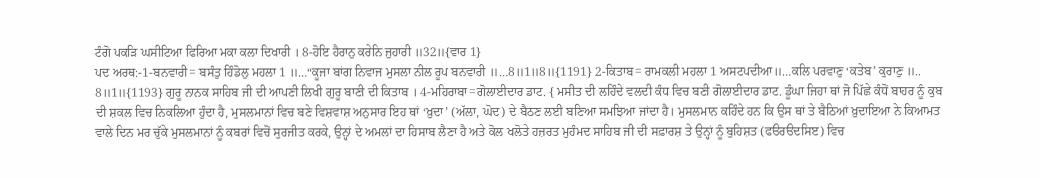ਟੰਗੋ ਪਕੜਿ ਘਸੀਟਿਆ ਫਿਰਿਆ ਮਕਾ ਕਲਾ ਦਿਖਾਰੀ । 8-ਹੋਇ ਹੈਰਾਨੁ ਕਰੇਨਿ ਜੁਹਾਰੀ ॥32॥{ਵਾਰ 1}
ਪਦ ਅਰਥ:-1-ਬਨਵਾਰੀ= ਬਸੰਤੁ ਹਿੰਡੋਲੁ ਮਹਲਾ 1 ॥…“ਕੂਜਾ ਬਾਂਗ ਨਿਵਾਜ ਮੁਸਲਾ ਨੀਲ ਰੂਪ ਬਨਵਾਰੀ ॥…8॥1॥8॥{1191} 2-ਕਿਤਾਬ= ਰਾਮਕਲੀ ਮਹਲਾ 1 ਅਸਟਪਦੀਆ॥…ਕਲਿ ਪਰਵਾਣੁ ‘ਕਤੇਬ’ ਕੁਰਾਣੁ ॥.. 8॥1॥{1193} ਗੁਰੂ ਨਾਨਕ ਸਾਹਿਬ ਜੀ ਦੀ ਆਪਣੀ ਲਿਖੀ ਗੁਰੂ ਬਾਣੀ ਦੀ ਕਿਤਾਬ । 4-ਮਹਿਰਾਬਾ=ਗੋਲਾਈਦਾਰ ਡਾਟ. { ਮਸੀਤ ਦੀ ਲਹਿੰਦੇ ਵਲਦੀ ਕੰਧ ਵਿਚ ਬਣੀ ਗੋਲਾਈਦਾਰ ਡਾਟ. ਡੂੰਘਾ ਜਿਹਾ ਥਾਂ ਜੋ ਪਿੱਛੇ ਕੰਧੋਂ ਬਾਹਰ ਨੂੰ ਕੁਬ ਦੀ ਸ਼ਕਲ ਵਿਚ ਨਿਕਲਿਆ ਹੁੰਦਾ ਹੈ, ਮੁਸਲਮਾਨਾਂ ਵਿਚ ਬਣੇ ਵਿਸ਼ਵਾਸ਼ ਅਨੁਸਾਰ ਇਹ ਥਾਂ ‘ਖ਼ੁਦਾ’ (ਅੱਲਾ, ਘੋਦ) ਦੇ ਬੈਠਣ ਲਈ ਬਣਿਆ ਸਮਝਿਆ ਜਾਂਦਾ ਹੈ। ਮੁਸਲਮਾਨ ਕਹਿੰਦੇ ਹਨ ਕਿ ਉਸ ਥਾਂ ਤੇ ਬੈਠਿਆਂ ਖ਼ੁਦਾਇਆ ਨੇ ਕਿਆਮਤ ਵਾਲੇ ਦਿਨ ਮਰ ਚੁੱਕੇ ਮੁਸਲਮਾਨਾਂ ਨੂੰ ਕਬਰਾਂ ਵਿਚੋਂ ਸੁਰਜੀਤ ਕਰਕੇ, ਉਨ੍ਹਾਂ ਦੇ ਅਮਲਾਂ ਦਾ ਹਿਸਾਬ ਲੈਣਾ ਹੈ ਅਤੇ ਕੋਲ ਖਲੋਤੇ ਹਜ਼ਰਤ ਮੁਹੰਮਦ ਸਾਹਿਬ ਜੀ ਦੀ ਸਫ਼ਾਰਸ਼ ਤੇ ਉਨ੍ਹਾਂ ਨੂੰ ਬੁਹਿਸ਼ਤ (ਫੳਰੳਦਸਿੲ) ਵਿਚ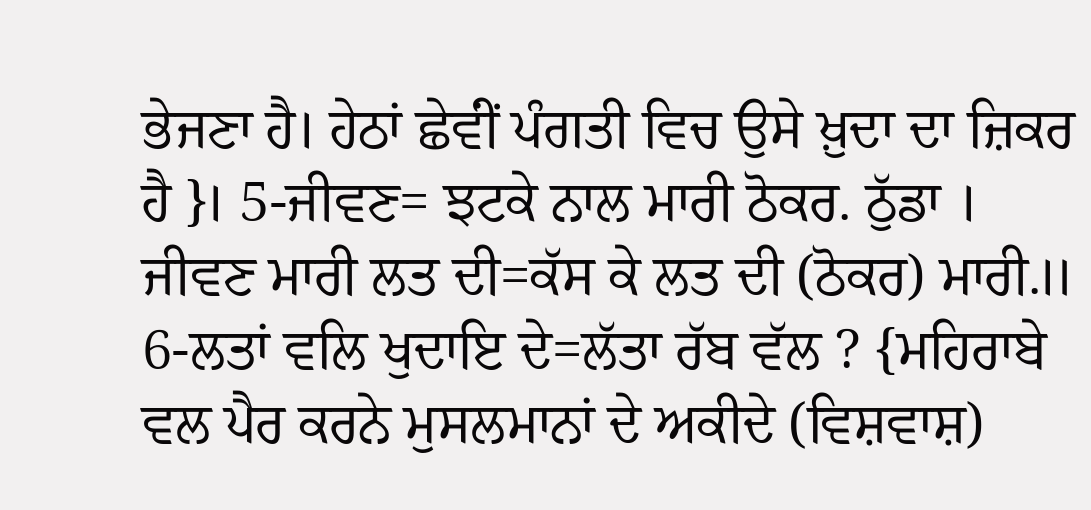ਭੇਜਣਾ ਹੈ। ਹੇਠਾਂ ਛੇਵਂੀਂ ਪੰਗਤੀ ਵਿਚ ਉਸੇ ਖ਼ੁਦਾ ਦਾ ਜ਼ਿਕਰ ਹੈ }। 5-ਜੀਵਣ= ਝਟਕੇ ਨਾਲ ਮਾਰੀ ਠੋਕਰ. ਠੁੱਡਾ । ਜੀਵਣ ਮਾਰੀ ਲਤ ਦੀ=ਕੱਸ ਕੇ ਲਤ ਦੀ (ਠੋਕਰ) ਮਾਰੀ.॥ 6-ਲਤਾਂ ਵਲਿ ਖੁਦਾਇ ਦੇ=ਲੱਤਾ ਰੱਬ ਵੱਲ ? {ਮਹਿਰਾਬੇ ਵਲ ਪੈਰ ਕਰਨੇ ਮੁਸਲਮਾਨਾਂ ਦੇ ਅਕੀਦੇ (ਵਿਸ਼ਵਾਸ਼)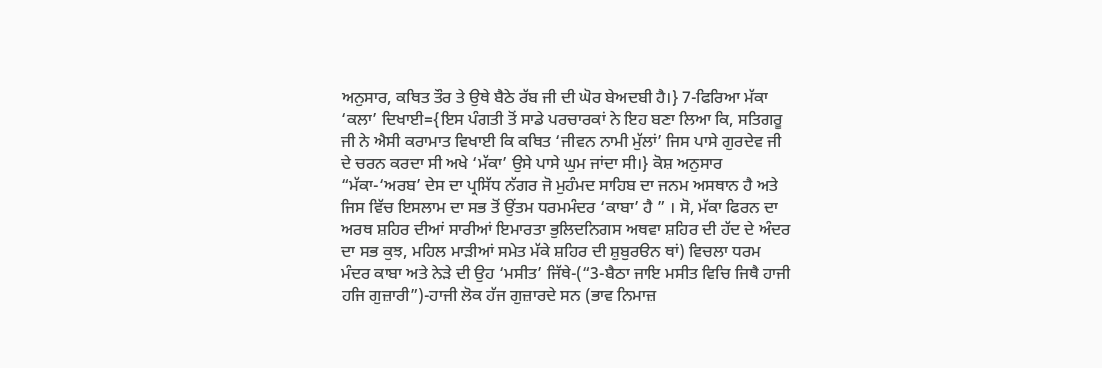ਅਨੁਸਾਰ, ਕਥਿਤ ਤੌਰ ਤੇ ਉਥੇ ਬੈਠੇ ਰੱਬ ਜੀ ਦੀ ਘੋਰ ਬੇਅਦਬੀ ਹੈ।} 7-ਫਿਰਿਆ ਮੱਕਾ ‘ਕਲਾ’ ਦਿਖਾਈ={ਇਸ ਪੰਗਤੀ ਤੋਂ ਸਾਡੇ ਪਰਚਾਰਕਾਂ ਨੇ ਇਹ ਬਣਾ ਲਿਆ ਕਿ, ਸਤਿਗਰੂ ਜੀ ਨੇ ਐਸੀ ਕਰਾਮਾਤ ਵਿਖਾਈ ਕਿ ਕਥਿਤ ‘ਜੀਵਨ ਨਾਮੀ ਮੁੱਲਾਂ’ ਜਿਸ ਪਾਸੇ ਗੁਰਦੇਵ ਜੀ ਦੇ ਚਰਨ ਕਰਦਾ ਸੀ ਅਖੇ ‘ਮੱਕਾ’ ਉਸੇ ਪਾਸੇ ਘੁਮ ਜਾਂਦਾ ਸੀ।} ਕੋਸ਼ ਅਨੁਸਾਰ “ਮੱਕਾ-‘ਅਰਬ’ ਦੇਸ ਦਾ ਪ੍ਰਸਿੱਧ ਨੱਗਰ ਜੋ ਮੁਹੰਮਦ ਸਾਹਿਬ ਦਾ ਜਨਮ ਅਸਥਾਨ ਹੈ ਅਤੇ ਜਿਸ ਵਿੱਚ ਇਸਲਾਮ ਦਾ ਸਭ ਤੋਂ ਉਂਤਮ ਧਰਮਮੰਦਰ ‘ਕਾਬਾ’ ਹੈ ” । ਸੋ, ਮੱਕਾ ਫਿਰਨ ਦਾ ਅਰਥ ਸ਼ਹਿਰ ਦੀਆਂ ਸਾਰੀਆਂ ਇਮਾਰਤਾ ਭੁਲਿਦਨਿਗਸ ਅਥਵਾ ਸ਼ਹਿਰ ਦੀ ਹੱਦ ਦੇ ਅੰਦਰ ਦਾ ਸਭ ਕੁਝ, ਮਹਿਲ ਮਾੜੀਆਂ ਸਮੇਤ ਮੱਕੇ ਸ਼ਹਿਰ ਦੀ ਸ਼ੁਬੁਰੳਨ ਥਾਂ) ਵਿਚਲਾ ਧਰਮ ਮੰਦਰ ਕਾਬਾ ਅਤੇ ਨੇੜੇ ਦੀ ਉਹ ‘ਮਸੀਤ’ ਜਿੱਥੇ-(“3-ਬੈਠਾ ਜਾਇ ਮਸੀਤ ਵਿਚਿ ਜਿਥੈ ਹਾਜੀ ਹਜਿ ਗੁਜ਼ਾਰੀ”)-ਹਾਜੀ ਲੋਕ ਹੱਜ ਗੁਜ਼ਾਰਦੇ ਸਨ (ਭਾਵ ਨਿਮਾਜ਼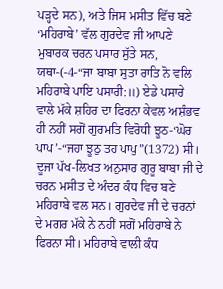ਪੜ੍ਹਦੇ ਸਨ), ਅਤੇ ਜਿਸ ਮਸੀਤ ਵਿੱਚ ਬਣੇ ‘ਮਹਿਰਾਬੇ’ ਵੱਲ ਗੁਰਦੇਵ ਜੀ ਆਪਣੇ ਮੁਬਾਰਕ ਚਰਨ ਪਸਾਰ ਸੁੱਤੇ ਸਨ, ਯਥਾ-(-4-“ਜਾ ਬਾਬਾ ਸੁਤਾ ਰਾਤਿ ਨੋ ਵਲਿ ਮਹਿਰਾਬੇ ਪਾਇ ਪਸਾਰੀ:॥) ਏਡੇ ਪਸਾਰੇ ਵਾਲੇ ਮੱਕੇ ਸ਼ਹਿਰ ਦਾ ਫਿਰਨਾ ਕੇਵਲ ਅਸ਼ੰਭਵ ਹੀ ਨਹੀਂ ਸਗੋਂ ਗੁਰਮਤਿ ਵਿਰੋਧੀ ਝੂਠ-‘ਘੋਰ ਪਾਪ’-“ਜਹਾ ਝੂਠੁ ਤਹ ਪਾਪੁ”(1372) ਸੀ। ਦੂਜਾ ਪੱਖ-ਲਿਖਤ ਅਨੁਸਾਰ ਗੁਰੂ ਬਾਬਾ ਜੀ ਦੇ ਚਰਨ ਮਸੀਤ ਦੇ ਅੰਦਰ ਕੰਧ ਵਿਚ ਬਣੇ ਮਹਿਰਾਬੇ ਵਲ ਸਨ। ਗੁਰਦੇਵ ਜੀ ਦੇ ਚਰਨਾਂ ਦੇ ਮਗਰ ਮੱਕੇ ਨੇ ਨਹੀਂ ਸਗੋਂ ਮਹਿਰਾਬੇ ਨੇ ਫਿਰਨਾ ਸੀ। ਮਹਿਰਾਬੇ ਵਾਲੀ ਕੰਧ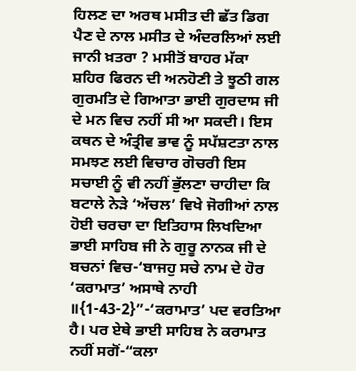ਹਿਲਣ ਦਾ ਅਰਥ ਮਸੀਤ ਦੀ ਛੱਤ ਡਿਗ ਪੈਣ ਦੇ ਨਾਲ ਮਸੀਤ ਦੇ ਅੰਦਰਲਿਆਂ ਲਈ ਜਾਨੀ ਖ਼ਤਰਾ ? ਮਸੀਤੋਂ ਬਾਹਰ ਮੱਕਾ ਸ਼ਹਿਰ ਫਿਰਨ ਦੀ ਅਨਹੋਣੀ ਤੇ ਝੂਠੀ ਗਲ ਗੁਰਮਤਿ ਦੇ ਗਿਆਤਾ ਭਾਈ ਗੁਰਦਾਸ ਜੀ ਦੇ ਮਨ ਵਿਚ ਨਹੀਂ ਸੀ ਆ ਸਕਦੀ। ਇਸ ਕਥਨ ਦੇ ਅੰਤ੍ਰੀਵ ਭਾਵ ਨੂੰ ਸਪੱਸ਼ਟਤਾ ਨਾਲ ਸਮਝਣ ਲਈ ਵਿਚਾਰ ਗੋਚਰੀ ਇਸ ਸਚਾਈ ਨੂੰ ਵੀ ਨਹੀਂ ਭੁੱਲਣਾ ਚਾਹੀਦਾ ਕਿ ਬਟਾਲੇ ਨੇੜੇ ‘ਅੱਚਲ’ ਵਿਖੇ ਜੋਗੀਆਂ ਨਾਲ ਹੋਈ ਚਰਚਾ ਦਾ ਇਤਿਹਾਸ ਲਿਖਦਿਆ ਭਾਈ ਸਾਹਿਬ ਜੀ ਨੇ ਗੁਰੂ ਨਾਨਕ ਜੀ ਦੇ ਬਚਨਾਂ ਵਿਚ-‘ਬਾਜਹੁ ਸਚੇ ਨਾਮ ਦੇ ਹੋਰ ‘ਕਰਾਮਾਤ’ ਅਸਾਥੇ ਨਾਹੀ ॥{1-43-2}”-‘ਕਰਾਮਾਤ’ ਪਦ ਵਰਤਿਆ ਹੈ। ਪਰ ਏਥੇ ਭਾਈ ਸਾਹਿਬ ਨੇ ਕਰਾਮਾਤ ਨਹੀਂ ਸਗੋਂ-“ਕਲਾ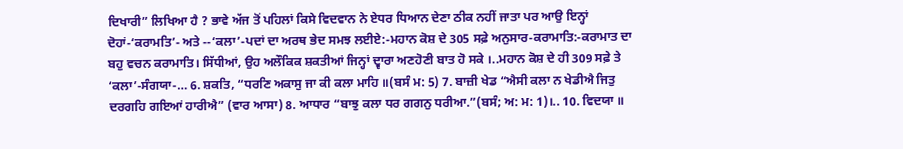ਦਿਖਾਰੀ” ਲਿਖਿਆ ਹੈ ? ਭਾਵੇ ਅੱਜ ਤੋਂ ਪਹਿਲਾਂ ਕਿਸੇ ਵਿਦਵਾਨ ਨੇ ਏਧਰ ਧਿਆਨ ਦੇਣਾ ਠੀਕ ਨਹੀਂ ਜਾਤਾ ਪਰ ਆਉ ਇਨ੍ਹਾਂ ਦੋਹਾਂ-‘ਕਰਾਮਤਿ’- ਅਤੇ -‐‘ਕਲਾ’-ਪਦਾਂ ਦਾ ਅਰਥ ਭੇਦ ਸਮਝ ਲਈਏ:-ਮਹਾਨ ਕੋਸ਼ ਦੇ 305 ਸਫ਼ੇ ਅਨੁਸਾਰ-ਕਰਾਮਾਤਿ:-ਕਰਾਮਾਤ ਦਾ ਬਹੁ ਵਚਨ ਕਰਾਮਾਤਿ। ਸਿੱਧੀਆਂ, ਉਹ ਅਲੌਕਿਕ ਸ਼ਕਤੀਆਂ ਜਿਨ੍ਹਾਂ ਦ੍ਵਾਰਾ ਅਣਹੋਣੀ ਬਾਤ ਹੋ ਸਕੇ ।..ਮਹਾਨ ਕੋਸ਼ ਦੇ ਹੀ 309 ਸਫ਼ੇ ਤੇ ‘ਕਲਾ’-ਸੰਗਯਾ-… 6. ਸ਼ਕਤਿ, “ਧਰਣਿ ਅਕਾਸੁ ਜਾ ਕੀ ਕਲਾ ਮਾਹਿ ॥(ਬਸੰ ਮ: 5) 7. ਬਾਜ਼ੀ ਖੇਡ “ਐਸੀ ਕਲਾ ਨ ਖੇਡੀਐ ਜਿਤੁ ਦਰਗਹਿ ਗਇਆਂ ਹਾਰੀਐ” (ਵਾਰ ਆਸਾ) 8. ਆਧਾਰ “ਬਾਝੁ ਕਲਾ ਧਰ ਗਗਨੁ ਧਰੀਆ.”(ਬਸੰ; ਅ: ਮ: 1)।.. 10. ਵਿਦਯਾ ॥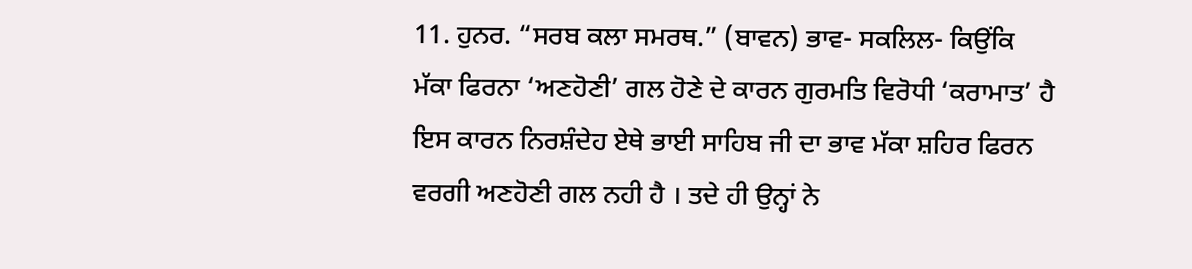11. ਹੁਨਰ. “ਸਰਬ ਕਲਾ ਸਮਰਥ.” (ਬਾਵਨ) ਭਾਵ- ਸਕਲਿਲ- ਕਿਉਂਕਿ ਮੱਕਾ ਫਿਰਨਾ ‘ਅਣਹੋਣੀ’ ਗਲ ਹੋਣੇ ਦੇ ਕਾਰਨ ਗੁਰਮਤਿ ਵਿਰੋਧੀ ‘ਕਰਾਮਾਤ’ ਹੈ ਇਸ ਕਾਰਨ ਨਿਰਸ਼ੰਦੇਹ ਏਥੇ ਭਾਈ ਸਾਹਿਬ ਜੀ ਦਾ ਭਾਵ ਮੱਕਾ ਸ਼ਹਿਰ ਫਿਰਨ ਵਰਗੀ ਅਣਹੋਣੀ ਗਲ ਨਹੀ ਹੈ । ਤਦੇ ਹੀ ਉਨ੍ਹਾਂ ਨੇ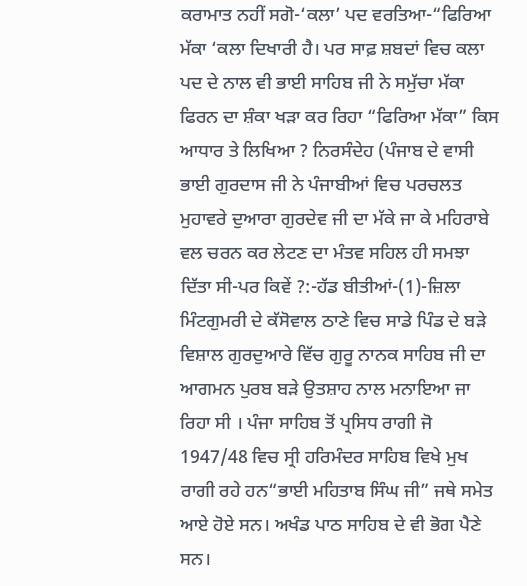ਕਰਾਮਾਤ ਨਹੀਂ ਸਗੋ-‘ਕਲਾ’ ਪਦ ਵਰਤਿਆ-“ਫਿਰਿਆ ਮੱਕਾ ‘ਕਲਾ ਦਿਖਾਰੀ ਹੈ। ਪਰ ਸਾਫ਼ ਸ਼ਬਦਾਂ ਵਿਚ ਕਲਾ ਪਦ ਦੇ ਨਾਲ ਵੀ ਭਾਈ ਸਾਹਿਬ ਜੀ ਨੇ ਸਮੁੱਚਾ ਮੱਕਾ ਫਿਰਨ ਦਾ ਸ਼ੰਕਾ ਖੜਾ ਕਰ ਰਿਹਾ “ਫਿਰਿਆ ਮੱਕਾ” ਕਿਸ ਆਧਾਰ ਤੇ ਲਿਖਿਆ ? ਨਿਰਸੰਦੇਹ (ਪੰਜਾਬ ਦੇ ਵਾਸੀ ਭਾਈ ਗੁਰਦਾਸ ਜੀ ਨੇ ਪੰਜਾਬੀਆਂ ਵਿਚ ਪਰਚਲਤ ਮੁਹਾਵਰੇ ਦੁਆਰਾ ਗੁਰਦੇਵ ਜੀ ਦਾ ਮੱਕੇ ਜਾ ਕੇ ਮਹਿਰਾਬੇ ਵਲ ਚਰਨ ਕਰ ਲੇਟਣ ਦਾ ਮੰਤਵ ਸਹਿਲ ਹੀ ਸਮਝਾ ਦਿੱਤਾ ਸੀ-ਪਰ ਕਿਵੇਂ ?:-ਹੱਡ ਬੀਤੀਆਂ-(1)-ਜ਼ਿਲਾ ਮਿੰਟਗੁਮਰੀ ਦੇ ਕੱਸੋਵਾਲ ਠਾਣੇ ਵਿਚ ਸਾਡੇ ਪਿੰਡ ਦੇ ਬੜੇ ਵਿਸ਼ਾਲ ਗੁਰਦੁਆਰੇ ਵਿੱਚ ਗੁਰੂ ਨਾਨਕ ਸਾਹਿਬ ਜੀ ਦਾ ਆਗਮਨ ਪੁਰਬ ਬੜੇ ਉਤਸ਼ਾਹ ਨਾਲ ਮਨਾਇਆ ਜਾ ਰਿਹਾ ਸੀ । ਪੰਜਾ ਸਾਹਿਬ ਤੋਂ ਪ੍ਰਸਿਧ ਰਾਗੀ ਜੋ 1947/48 ਵਿਚ ਸ੍ਰੀ ਹਰਿਮੰਦਰ ਸਾਹਿਬ ਵਿਖੇ ਮੁਖ ਰਾਗੀ ਰਹੇ ਹਨ“ਭਾਈ ਮਹਿਤਾਬ ਸਿੰਘ ਜੀ” ਜਥੇ ਸਮੇਤ ਆਏ ਹੋਏ ਸਨ। ਅਖੰਡ ਪਾਠ ਸਾਹਿਬ ਦੇ ਵੀ ਭੋਗ ਪੈਣੇ ਸਨ।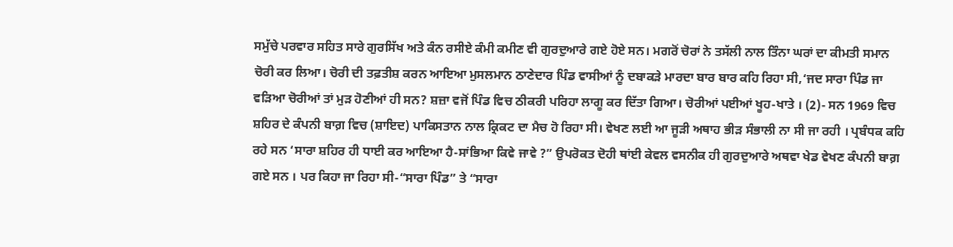ਸਮੁੱਚੇ ਪਰਵਾਰ ਸਹਿਤ ਸਾਰੇ ਗੁਰਸਿੱਖ ਅਤੇ ਕੰਨ ਰਸੀਏ ਕੰਮੀ ਕਮੀਣ ਵੀ ਗੁਰਦੁਆਰੇ ਗਏ ਹੋਏ ਸਨ। ਮਗਰੋਂ ਚੋਰਾਂ ਨੇ ਤਸੱਲੀ ਨਾਲ ਤਿੰਨਾ ਘਰਾਂ ਦਾ ਕੀਮਤੀ ਸਮਾਨ ਚੋਰੀ ਕਰ ਲਿਆ। ਚੋਰੀ ਦੀ ਤਫ਼ਤੀਸ਼ ਕਰਨ ਆਇਆ ਮੁਸਲਮਾਨ ਠਾਣੇਦਾਰ ਪਿੰਡ ਵਾਸੀਆਂ ਨੂੰ ਦਬਾਕੜੇ ਮਾਰਦਾ ਬਾਰ ਬਾਰ ਕਹਿ ਰਿਹਾ ਸੀ,‘ਜਦ ਸਾਰਾ ਪਿੰਡ ਜਾ ਵੜਿਆ ਚੋਰੀਆਂ ਤਾਂ ਮੁੜ ਹੋਣੀਆਂ ਹੀ ਸਨ? ਸ਼ਜ਼ਾ ਵਜੋਂ ਪਿੰਡ ਵਿਚ ਠੀਕਰੀ ਪਰਿਹਾ ਲਾਗੂ ਕਰ ਦਿੱਤਾ ਗਿਆ। ਚੋਰੀਆਂ ਪਈਆਂ ਖੂਹ-ਖਾਤੇ । (2)- ਸਨ 1969 ਵਿਚ ਸ਼ਹਿਰ ਦੇ ਕੰਪਨੀ ਬਾਗ਼ ਵਿਚ (ਸ਼ਾਇਦ) ਪਾਕਿਸਤਾਨ ਨਾਲ ਕ੍ਰਿਕਟ ਦਾ ਮੈਚ ਹੋ ਰਿਹਾ ਸੀ। ਵੇਖਣ ਲਈ ਆ ਜੂੜੀ ਅਥਾਹ ਭੀੜ ਸੰਭਾਲੀ ਨਾ ਸੀ ਜਾ ਰਹੀ । ਪ੍ਰਬੰਧਕ ਕਹਿ ਰਹੇ ਸਨ ‘ਸਾਰਾ ਸ਼ਹਿਰ ਹੀ ਧਾਈ ਕਰ ਆਇਆ ਹੈ-ਸਾਂਭਿਆ ਕਿਵੇ ਜਾਵੇ ?” ਉਪਰੋਕਤ ਦੋਹੀ ਥਾਂਈ ਕੇਵਲ ਵਸਨੀਕ ਹੀ ਗੁਰਦੁਆਰੇ ਅਥਵਾ ਖੇਡ ਵੇਖਣ ਕੰਪਨੀ ਬਾਗ਼ ਗਏ ਸਨ । ਪਰ ਕਿਹਾ ਜਾ ਰਿਹਾ ਸੀ-“ਸਾਰਾ ਪਿੰਡ” ਤੇ “ਸਾਰਾ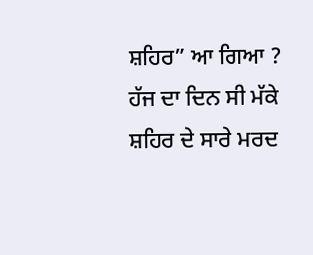ਸ਼ਹਿਰ” ਆ ਗਿਆ ? ਹੱਜ ਦਾ ਦਿਨ ਸੀ ਮੱਕੇ ਸ਼ਹਿਰ ਦੇ ਸਾਰੇ ਮਰਦ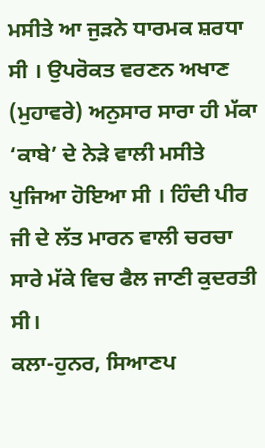ਮਸੀਤੇ ਆ ਜੁੜਨੇ ਧਾਰਮਕ ਸ਼ਰਧਾ ਸੀ । ਉਪਰੋਕਤ ਵਰਣਨ ਅਖਾਣ (ਮੁਹਾਵਰੇ) ਅਨੁਸਾਰ ਸਾਰਾ ਹੀ ਮੱਕਾ ‘ਕਾਬੇ’ ਦੇ ਨੇੜੇ ਵਾਲੀ ਮਸੀਤੇ ਪੁਜਿਆ ਹੋਇਆ ਸੀ । ਹਿੰਦੀ ਪੀਰ ਜੀ ਦੇ ਲੱਤ ਮਾਰਨ ਵਾਲੀ ਚਰਚਾ ਸਾਰੇ ਮੱਕੇ ਵਿਚ ਫੈਲ ਜਾਣੀ ਕੁਦਰਤੀ ਸੀ।
ਕਲਾ-ਹੁਨਰ, ਸਿਆਣਪ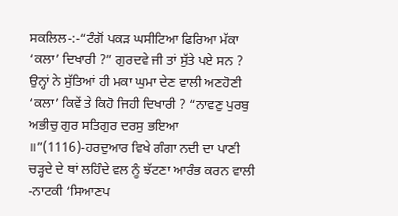ਸਕਲਿਲ-:-“ਟੰਗੋਂ ਪਕੜ ਘਸੀਟਿਆ ਫਿਰਿਆ ਮੱਕਾ ‘ਕਲਾ’ ਦਿਖਾਰੀ ?” ਗੁਰਦਵੇ ਜੀ ਤਾਂ ਸੁੱਤੇ ਪਏ ਸਨ ? ਉਨ੍ਹਾਂ ਨੇ ਸੁੱਤਿਆਂ ਹੀ ਮਕਾ ਘੁਮਾ ਦੇਣ ਵਾਲੀ ਅਣਹੋਣੀ ‘ਕਲਾ’ ਕਿਵੇਂ ਤੇ ਕਿਹੋ ਜਿਹੀ ਦਿਖਾਰੀ ? “ਨਾਵਣੁ ਪੁਰਬੁ ਅਭੀਚੁ ਗੁਰ ਸਤਿਗੁਰ ਦਰਸੁ ਭਇਆ ॥”(1116)-ਹਰਦੁਆਰ ਵਿਖੇ ਗੰਗਾ ਨਦੀ ਦਾ ਪਾਣੀ ਚੜ੍ਹਦੇ ਦੇ ਥਾਂ ਲਹਿੰਦੇ ਵਲ ਨੂੰ ਝੱਟਣਾ ਆਰੰਭ ਕਰਨ ਵਾਲੀ ‐ਨਾਟਕੀ ‘ਸਿਆਣਪ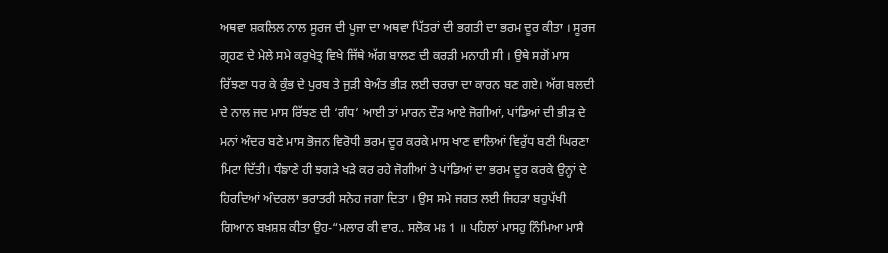ਅਥਵਾ ਸ਼ਕਲਿਲ ਨਾਲ ਸੂਰਜ ਦੀ ਪੂਜਾ ਦਾ ਅਥਵਾ ਪਿੱਤਰਾਂ ਦੀ ਭਗਤੀ ਦਾ ਭਰਮ ਦੂਰ ਕੀਤਾ । ਸੂਰਜ ਗ੍ਰਹਣ ਦੇ ਮੇਲੇ ਸਮੇ ਕਰੁਖੇਤ੍ਰ ਵਿਖੇ ਜਿੱਥੇ ਅੱਗ ਬਾਲਣ ਦੀ ਕਰੜੀ ਮਨਾਹੀ ਸੀ । ਉਥੇ ਸਗੋਂ ਮਾਸ ਰਿੱਝਣਾ ਧਰ ਕੇ ਕੁੰਭ ਦੇ ਪੁਰਬ ਤੇ ਜੁੜੀ ਬੇਅੰਤ ਭੀੜ ਲਈ ਚਰਚਾ ਦਾ ਕਾਰਨ ਬਣ ਗਏ। ਅੱਗ ਬਲਦੀ ਦੇ ਨਾਲ ਜਦ ਮਾਸ ਰਿੱਝਣ ਦੀ ‘ਗੰਧ’ ਆਈ ਤਾਂ ਮਾਰਨ ਦੌੜ ਆਏ ਜੋਗੀਆਂ, ਪਾਂਡਿਆਂ ਦੀ ਭੀੜ ਦੇ ਮਨਾਂ ਅੰਦਰ ਬਣੇ ਮਾਸ ਭੋਜਨ ਵਿਰੋਧੀ ਭਰਮ ਦੂਰ ਕਰਕੇ ਮਾਸ ਖਾਣ ਵਾਲਿਆਂ ਵਿਰੁੱਧ ਬਣੀ ਘਿਰਣਾ ਮਿਟਾ ਦਿੱਤੀ। ਧੰਙਾਣੇ ਹੀ ਝਗੜੇ ਖੜੇ ਕਰ ਰਹੇ ਜੋਗੀਆਂ ਤੇ ਪਾਂਡਿਆਂ ਦਾ ਭਰਮ ਦੂਰ ਕਰਕੇ ਉਨ੍ਹਾਂ ਦੇ ਹਿਰਦਿਆਂ ਅੰਦਰਲਾ ਭਰਾਤਰੀ ਸਨੇਹ ਜਗਾ ਦਿਤਾ । ਉਸ ਸਮੇ ਜਗਤ ਲਈ ਜਿਹੜਾ ਬਹੁਪੱਖੀ ਗਿਆਨ ਬਖ਼ਸ਼ਸ਼ ਕੀਤਾ ਉਹ-“ਮਲਾਰ ਕੀ ਵਾਰ.. ਸਲੋਕ ਮਃ 1 ॥ ਪਹਿਲਾਂ ਮਾਸਹੁ ਨਿੰਮਿਆ ਮਾਸੈ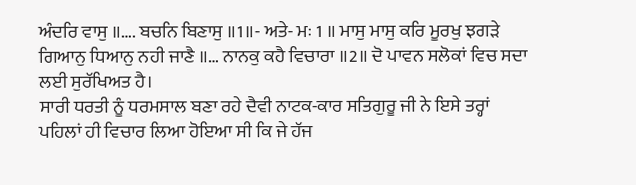ਅੰਦਰਿ ਵਾਸੁ ॥…. ਬਚਨਿ ਬਿਣਾਸੁ ॥1॥- ਅਤੇ- ਮਃ 1 ॥ ਮਾਸੁ ਮਾਸੁ ਕਰਿ ਮੂਰਖੁ ਝਗੜੇ ਗਿਆਨੁ ਧਿਆਨੁ ਨਹੀ ਜਾਣੈ ॥… ਨਾਨਕੁ ਕਹੈ ਵਿਚਾਰਾ ॥2॥ ਦੋ ਪਾਵਨ ਸਲੋਕਾਂ ਵਿਚ ਸਦਾ ਲਈ ਸੁਰੱਖਿਅਤ ਹੈ।
ਸਾਰੀ ਧਰਤੀ ਨੂੰ ਧਰਮਸਾਲ ਬਣਾ ਰਹੇ ਦੈਵੀ ਨਾਟਕ-ਕਾਰ ਸਤਿਗੁਰੂ ਜੀ ਨੇ ਇਸੇ ਤਰ੍ਹਾਂ ਪਹਿਲਾਂ ਹੀ ਵਿਚਾਰ ਲਿਆ ਹੋਇਆ ਸੀ ਕਿ ਜੇ ਹੱਜ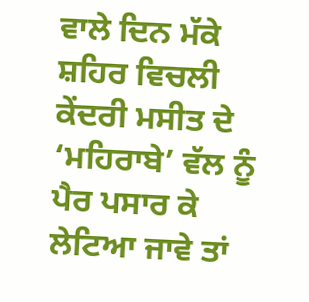ਵਾਲੇ ਦਿਨ ਮੱਕੇ ਸ਼ਹਿਰ ਵਿਚਲੀ ਕੇਂਦਰੀ ਮਸੀਤ ਦੇ ‘ਮਹਿਰਾਬੇ’ ਵੱਲ ਨੂੰ ਪੈਰ ਪਸਾਰ ਕੇ ਲੇਟਿਆ ਜਾਵੇ ਤਾਂ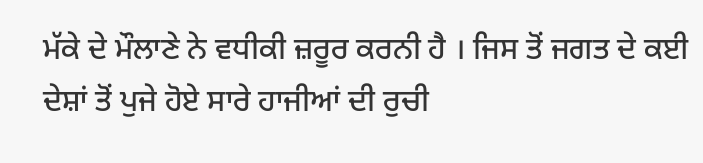ਮੱਕੇ ਦੇ ਮੌਲਾਣੇ ਨੇ ਵਧੀਕੀ ਜ਼ਰੂਰ ਕਰਨੀ ਹੈ । ਜਿਸ ਤੋਂ ਜਗਤ ਦੇ ਕਈ ਦੇਸ਼ਾਂ ਤੋਂ ਪੁਜੇ ਹੋਏ ਸਾਰੇ ਹਾਜੀਆਂ ਦੀ ਰੁਚੀ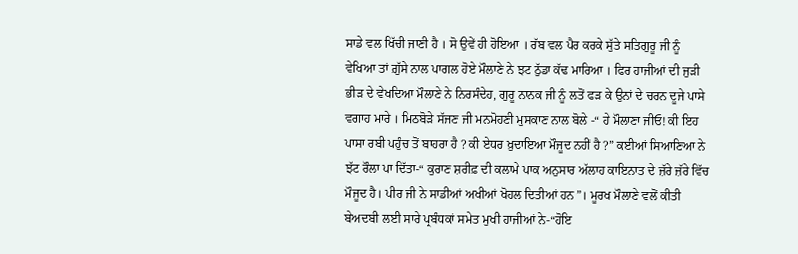ਸਾਡੇ ਵਲ ਖਿੱਚੀ ਜਾਣੀ ਹੈ । ਸੋ ਉਵੇਂ ਹੀ ਹੋਇਆ । ਰੱਬ ਵਲ ਪੈਰ ਕਰਕੇ ਸੁੱਤੇ ਸਤਿਗੁਰੂ ਜੀ ਨੂੰ ਵੇਖਿਆ ਤਾਂ ਗ਼ੁੱਸੇ ਨਾਲ ਪਾਗਲ ਹੋਏ ਮੌਲਾਣੇ ਨੇ ਝਟ ਠੁੱਡਾ ਕੱਢ ਮਾਰਿਆ । ਫਿਰ ਹਾਜੀਆਂ ਦੀ ਜੁੜੀ ਭੀੜ ਦੇ ਵੇਖਦਿਆ ਮੌਲਾਣੇ ਨੇ ਨਿਰਸੰਦੇਹ, ਗੁਰੂ ਨਾਨਕ ਜੀ ਨੂੰ ਲਤੋਂ ਫੜ ਕੇ ਉਨਾਂ ਦੇ ਚਰਨ ਦੂਜੇ ਪਾਸੇ ਵਗਾਹ ਮਾਰੇ । ਮਿਠਬੋੜੇ ਸੱਜਣ ਜੀ ਮਨਮੋਹਣੀ ਮੁਸਕਾਣ ਨਾਲ ਬੋਲੇ ‐“ ਹੇ ਮੌਲਾਣਾ ਜੀਓ! ਕੀ ਇਹ ਪਾਸਾ ਰਬੀ ਪਹੁੰਚ ਤੋਂ ਬਾਹਰਾ ਹੈ ? ਕੀ ਏਧਰ ਖ਼ੁਦਾਇਆ ਮੌਜੂਦ ਨਹੀਂ ਹੈ ?” ਕਈਆਂ ਸਿਆਣਿਆ ਨੇ ਝੱਟ ਰੌਲਾ ਪਾ ਦਿੱਤਾ-“ ਕੁਰਾਣ ਸ਼ਰੀਫ਼ ਦੀ ਕਲਾਮੇ ਪਾਕ ਅਨੁਸਾਰ ਅੱਲਾਹ ਕਾਇਨਾਤ ਦੇ ਜ਼ੱਰੇ ਜ਼ੱਰੇ ਵਿੱਚ ਮੌਜੂਦ ਹੈ। ਪੀਰ ਜੀ ਨੇ ਸਾਡੀਆਂ ਅਖੀਆਂ ਖੋਹਲ ਦਿਤੀਆਂ ਹਨ”। ਮੂਰਖ ਮੌਲਾਣੇ ਵਲੋਂ ਕੀਤੀ ਬੇਅਦਬੀ ਲਈ ਸਾਰੇ ਪ੍ਰਬੰਧਕਾਂ ਸਮੇਤ ਮੁਖੀ ਹਾਜੀਆਂ ਨੇ-“ਹੋਇ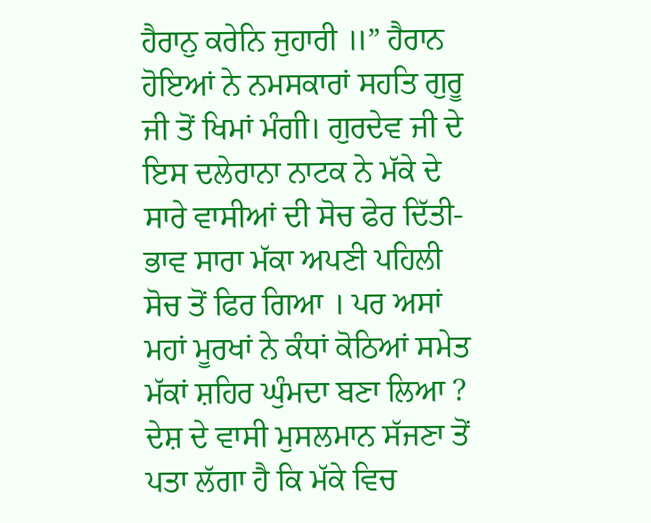ਹੈਰਾਨੁ ਕਰੇਨਿ ਜੁਹਾਰੀ ॥” ਹੈਰਾਨ ਹੋਇਆਂ ਨੇ ਨਮਸਕਾਰਾਂ ਸਹਤਿ ਗੁਰੂ ਜੀ ਤੋਂ ਖਿਮਾਂ ਮੰਗੀ। ਗੁਰਦੇਵ ਜੀ ਦੇ ਇਸ ਦਲੇਰਾਨਾ ਨਾਟਕ ਨੇ ਮੱਕੇ ਦੇ ਸਾਰੇ ਵਾਸੀਆਂ ਦੀ ਸੋਚ ਫੇਰ ਦਿੱਤੀ- ਭਾਵ ਸਾਰਾ ਮੱਕਾ ਅਪਣੀ ਪਹਿਲੀ ਸੋਚ ਤੋਂ ਫਿਰ ਗਿਆ । ਪਰ ਅਸਾਂ ਮਹਾਂ ਮੂਰਖਾਂ ਨੇ ਕੰਧਾਂ ਕੋਠਿਆਂ ਸਮੇਤ ਮੱਕਾਂ ਸ਼ਹਿਰ ਘੁੰਮਦਾ ਬਣਾ ਲਿਆ ? ਦੇਸ਼ ਦੇ ਵਾਸੀ ਮੁਸਲਮਾਨ ਸੱਜਣਾ ਤੋਂ ਪਤਾ ਲੱਗਾ ਹੈ ਕਿ ਮੱਕੇ ਵਿਚ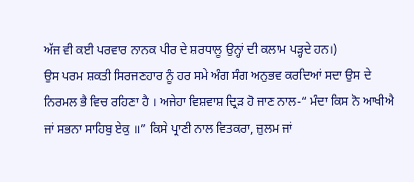ਅੱਜ ਵੀ ਕਈ ਪਰਵਾਰ ਨਾਨਕ ਪੀਰ ਦੇ ਸ਼ਰਧਾਲੂ ਉਨ੍ਹਾਂ ਦੀ ਕਲਾਮ ਪੜ੍ਹਦੇ ਹਨ।)
ਉਸ ਪਰਮ ਸ਼ਕਤੀ ਸਿਰਜਣਹਾਰ ਨੂੰ ਹਰ ਸਮੇ ਅੰਗ ਸੰਗ ਅਨੁਭਵ ਕਰਦਿਆਂ ਸਦਾ ਉਸ ਦੇ ਨਿਰਮਲ ਭੈ ਵਿਚ ਰਹਿਣਾ ਹੈ । ਅਜੇਹਾ ਵਿਸ਼ਵਾਸ਼ ਦ੍ਰਿੜ ਹੋ ਜਾਣ ਨਾਲ-“ ਮੰਦਾ ਕਿਸ ਨੋ ਆਖੀਐ ਜਾਂ ਸਭਨਾ ਸਾਹਿਬੁ ਏਕੁ ॥” ਕਿਸੇ ਪ੍ਰਾਣੀ ਨਾਲ ਵਿਤਕਰਾ, ਜ਼ੁਲਮ ਜਾਂ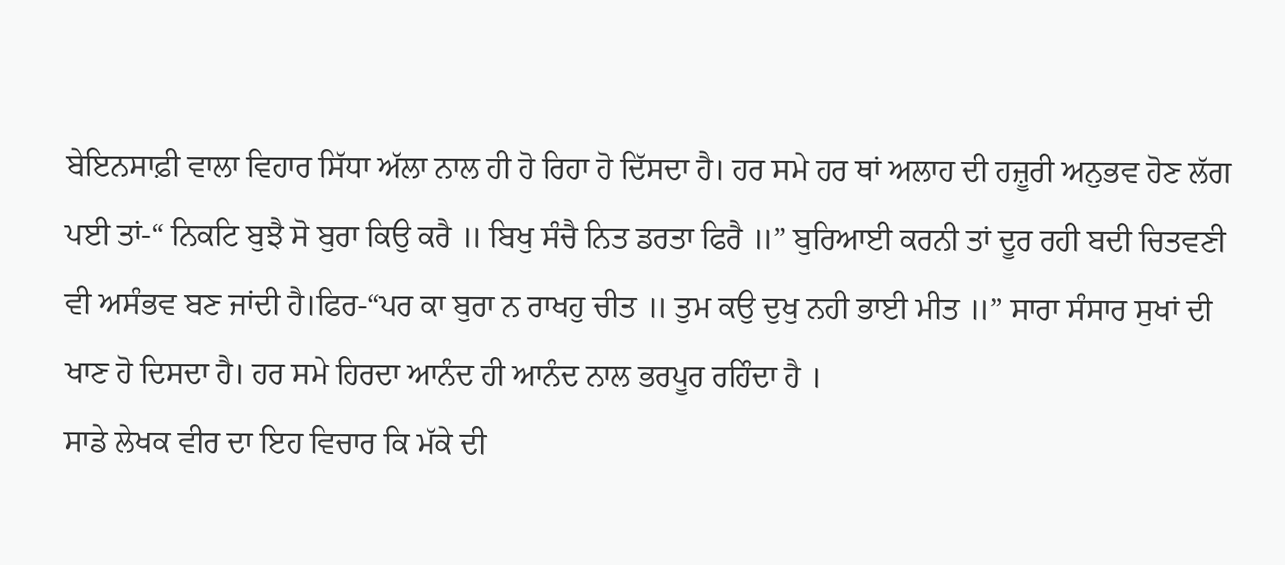ਬੇਇਨਸਾਫ਼ੀ ਵਾਲਾ ਵਿਹਾਰ ਸਿੱਧਾ ਅੱਲਾ ਨਾਲ ਹੀ ਹੋ ਰਿਹਾ ਹੋ ਦਿੱਸਦਾ ਹੈ। ਹਰ ਸਮੇ ਹਰ ਥਾਂ ਅਲਾਹ ਦੀ ਹਜ਼ੂਰੀ ਅਨੁਭਵ ਹੋਣ ਲੱਗ ਪਈ ਤਾਂ-“ ਨਿਕਟਿ ਬੁਝੈ ਸੋ ਬੁਰਾ ਕਿਉ ਕਰੈ ॥ ਬਿਖੁ ਸੰਚੈ ਨਿਤ ਡਰਤਾ ਫਿਰੈ ॥” ਬੁਰਿਆਈ ਕਰਨੀ ਤਾਂ ਦੂਰ ਰਹੀ ਬਦੀ ਚਿਤਵਣੀ ਵੀ ਅਸੰਭਵ ਬਣ ਜਾਂਦੀ ਹੈ।ਫਿਰ-“ਪਰ ਕਾ ਬੁਰਾ ਨ ਰਾਖਹੁ ਚੀਤ ॥ ਤੁਮ ਕਉ ਦੁਖੁ ਨਹੀ ਭਾਈ ਮੀਤ ॥” ਸਾਰਾ ਸੰਸਾਰ ਸੁਖਾਂ ਦੀ ਖਾਣ ਹੋ ਦਿਸਦਾ ਹੈ। ਹਰ ਸਮੇ ਹਿਰਦਾ ਆਨੰਦ ਹੀ ਆਨੰਦ ਨਾਲ ਭਰਪੂਰ ਰਹਿੰਦਾ ਹੈ ।
ਸਾਡੇ ਲੇਖਕ ਵੀਰ ਦਾ ਇਹ ਵਿਚਾਰ ਕਿ ਮੱਕੇ ਦੀ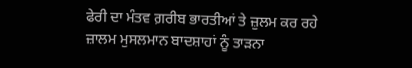ਫੇਰੀ ਦਾ ਮੰਤਵ ਗ਼ਰੀਬ ਭਾਰਤੀਆਂ ਤੇ ਜ਼ੁਲਮ ਕਰ ਰਹੇ ਜ਼ਾਲਮ ਮੁਸਲਮਾਨ ਬਾਦਸ਼ਾਹਾਂ ਨੂੰ ਤਾੜਨਾ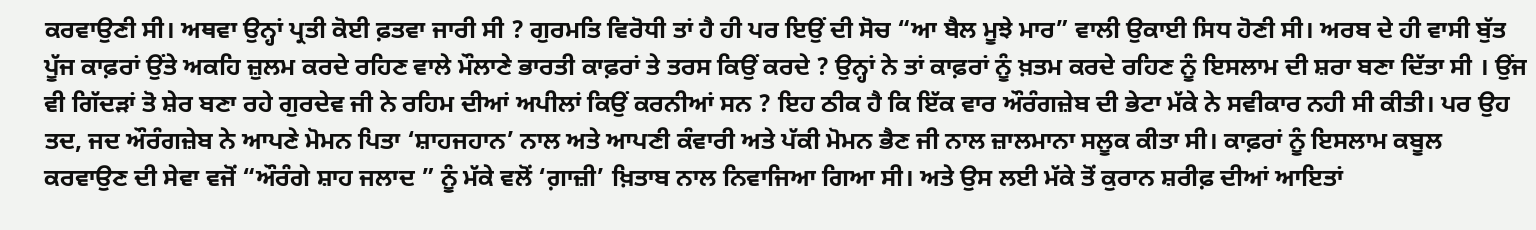ਕਰਵਾਉਣੀ ਸੀ। ਅਥਵਾ ਉਨ੍ਹਾਂ ਪ੍ਰਤੀ ਕੋਈ ਫ਼ਤਵਾ ਜਾਰੀ ਸੀ ? ਗੁਰਮਤਿ ਵਿਰੋਧੀ ਤਾਂ ਹੈ ਹੀ ਪਰ ਇਉਂ ਦੀ ਸੋਚ “ਆ ਬੈਲ ਮੂਝੇ ਮਾਰ” ਵਾਲੀ ਉਕਾਈ ਸਿਧ ਹੋਣੀ ਸੀ। ਅਰਬ ਦੇ ਹੀ ਵਾਸੀ ਬੁੱਤ ਪੂੱਜ ਕਾਫ਼ਰਾਂ ਉਂਤੇ ਅਕਹਿ ਜ਼ੁਲਮ ਕਰਦੇ ਰਹਿਣ ਵਾਲੇ ਮੌਲਾਣੇ ਭਾਰਤੀ ਕਾਫ਼ਰਾਂ ਤੇ ਤਰਸ ਕਿਉਂ ਕਰਦੇ ? ਉਨ੍ਹਾਂ ਨੇ ਤਾਂ ਕਾਫ਼ਰਾਂ ਨੂੰ ਖ਼ਤਮ ਕਰਦੇ ਰਹਿਣ ਨੂੰ ਇਸਲਾਮ ਦੀ ਸ਼ਰਾ ਬਣਾ ਦਿੱਤਾ ਸੀ । ਉਂਜ ਵੀ ਗਿੱਦੜਾਂ ਤੋ ਸ਼ੇਰ ਬਣਾ ਰਹੇ ਗੁਰਦੇਵ ਜੀ ਨੇ ਰਹਿਮ ਦੀਆਂ ਅਪੀਲਾਂ ਕਿਉਂ ਕਰਨੀਆਂ ਸਨ ? ਇਹ ਠੀਕ ਹੈ ਕਿ ਇੱਕ ਵਾਰ ਔਰੰਗਜ਼ੇਬ ਦੀ ਭੇਟਾ ਮੱਕੇ ਨੇ ਸਵੀਕਾਰ ਨਹੀ ਸੀ ਕੀਤੀ। ਪਰ ਉਹ ਤਦ, ਜਦ ਔਰੰਗਜ਼ੇਬ ਨੇ ਆਪਣੇ ਮੋਮਨ ਪਿਤਾ ‘ਸ਼ਾਹਜਹਾਨ’ ਨਾਲ ਅਤੇ ਆਪਣੀ ਕੰਵਾਰੀ ਅਤੇ ਪੱਕੀ ਮੋਮਨ ਭੈਣ ਜੀ ਨਾਲ ਜ਼ਾਲਮਾਨਾ ਸਲੂਕ ਕੀਤਾ ਸੀ। ਕਾਫ਼ਰਾਂ ਨੂੰ ਇਸਲਾਮ ਕਬੂਲ ਕਰਵਾਉਣ ਦੀ ਸੇਵਾ ਵਜੋਂ “ਔਰੰਗੇ ਸ਼ਾਹ ਜਲਾਦ ” ਨੂੰ ਮੱਕੇ ਵਲੋਂ ‘ਗ਼ਾਜ਼ੀ’ ਖ਼ਿਤਾਬ ਨਾਲ ਨਿਵਾਜਿਆ ਗਿਆ ਸੀ। ਅਤੇ ਉਸ ਲਈ ਮੱਕੇ ਤੋਂ ਕੁਰਾਨ ਸ਼ਰੀਫ਼ ਦੀਆਂ ਆਇਤਾਂ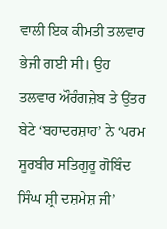ਵਾਲੀ ਇਕ ਕੀਮਤੀ ਤਲਵਾਰ ਭੇਜੀ ਗਈ ਸੀ। ਉਹ ਤਲਵਾਰ ਔਰੰਗਜ਼ੇਬ ਤੇ ਉਂਤਰ ਬੇਟੇ ‘ਬਹਾਦਰਸ਼ਾਹ’ ਨੇ ‘ਪਰਮ ਸੂਰਬੀਰ ਸਤਿਗੁਰੂ ਗੋਬਿੰਦ ਸਿੰਘ ਸ਼੍ਰੀ ਦਸ਼ਮੇਸ਼ ਜੀ’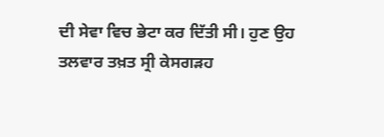ਦੀ ਸੇਵਾ ਵਿਚ ਭੇਟਾ ਕਰ ਦਿੱਤੀ ਸੀ। ਹੁਣ ਉਹ ਤਲਵਾਰ ਤਖ਼ਤ ਸ੍ਰੀ ਕੇਸਗੜਹ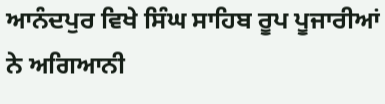ਆਨੰਦਪੁਰ ਵਿਖੇ ਸਿੰਘ ਸਾਹਿਬ ਰੂਪ ਪੂਜਾਰੀਆਂ ਨੇ ਅਗਿਆਨੀ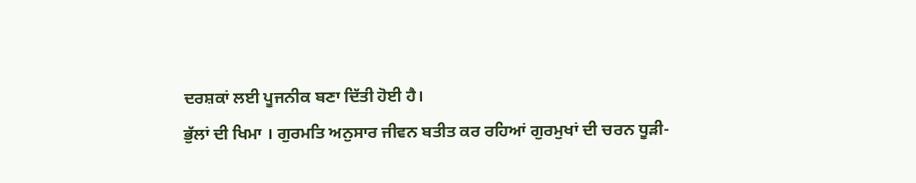ਦਰਸ਼ਕਾਂ ਲਈ ਪੂਜਨੀਕ ਬਣਾ ਦਿੱਤੀ ਹੋਈ ਹੈ।
ਭੁੱਲਾਂ ਦੀ ਖਿਮਾ । ਗੁਰਮਤਿ ਅਨੁਸਾਰ ਜੀਵਨ ਬਤੀਤ ਕਰ ਰਹਿਆਂ ਗੁਰਮੁਖਾਂ ਦੀ ਚਰਨ ਧੂੜੀ-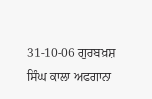31-10-06 ਗੁਰਬਖ਼ਸ਼ ਸਿੰਘ ਕਾਲਾ ਅਫਗਾਨਾ